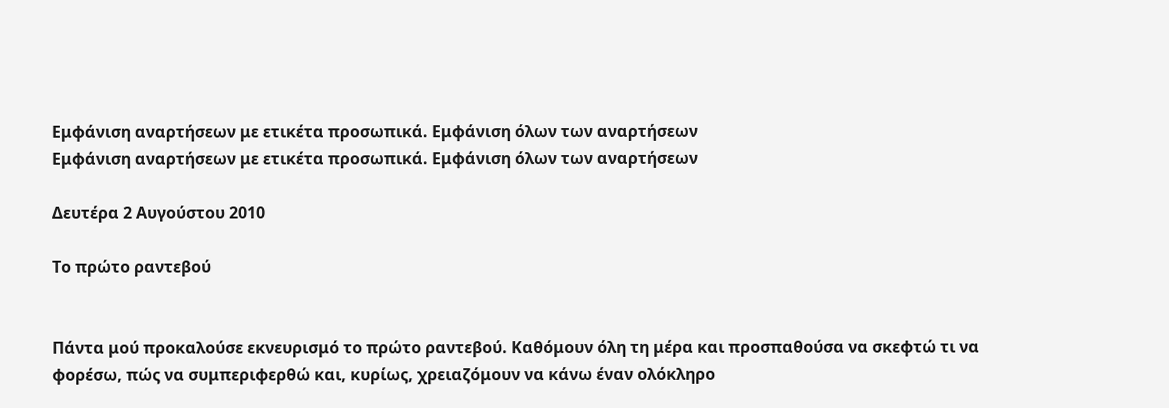Εμφάνιση αναρτήσεων με ετικέτα προσωπικά. Εμφάνιση όλων των αναρτήσεων
Εμφάνιση αναρτήσεων με ετικέτα προσωπικά. Εμφάνιση όλων των αναρτήσεων

Δευτέρα 2 Αυγούστου 2010

Το πρώτο ραντεβού


Πάντα μού προκαλούσε εκνευρισμό το πρώτο ραντεβού. Καθόμουν όλη τη μέρα και προσπαθούσα να σκεφτώ τι να φορέσω, πώς να συμπεριφερθώ και, κυρίως, χρειαζόμουν να κάνω έναν ολόκληρο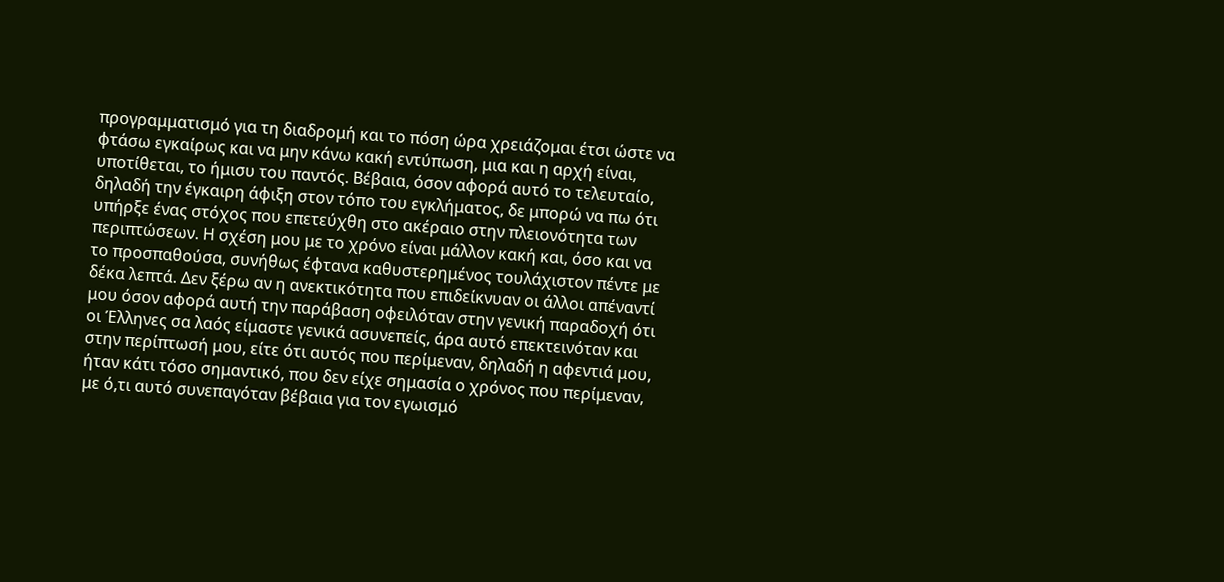προγραμματισμό για τη διαδρομή και το πόση ώρα χρειάζομαι έτσι ώστε να φτάσω εγκαίρως και να μην κάνω κακή εντύπωση, μια και η αρχή είναι, υποτίθεται, το ήμισυ του παντός. Βέβαια, όσον αφορά αυτό το τελευταίο, δηλαδή την έγκαιρη άφιξη στον τόπο του εγκλήματος, δε μπορώ να πω ότι υπήρξε ένας στόχος που επετεύχθη στο ακέραιο στην πλειονότητα των περιπτώσεων. Η σχέση μου με το χρόνο είναι μάλλον κακή και, όσο και να το προσπαθούσα, συνήθως έφτανα καθυστερημένος τουλάχιστον πέντε με δέκα λεπτά. Δεν ξέρω αν η ανεκτικότητα που επιδείκνυαν οι άλλοι απέναντί μου όσον αφορά αυτή την παράβαση οφειλόταν στην γενική παραδοχή ότι οι Έλληνες σα λαός είμαστε γενικά ασυνεπείς, άρα αυτό επεκτεινόταν και στην περίπτωσή μου, είτε ότι αυτός που περίμεναν, δηλαδή η αφεντιά μου, ήταν κάτι τόσο σημαντικό, που δεν είχε σημασία ο χρόνος που περίμεναν, με ό,τι αυτό συνεπαγόταν βέβαια για τον εγωισμό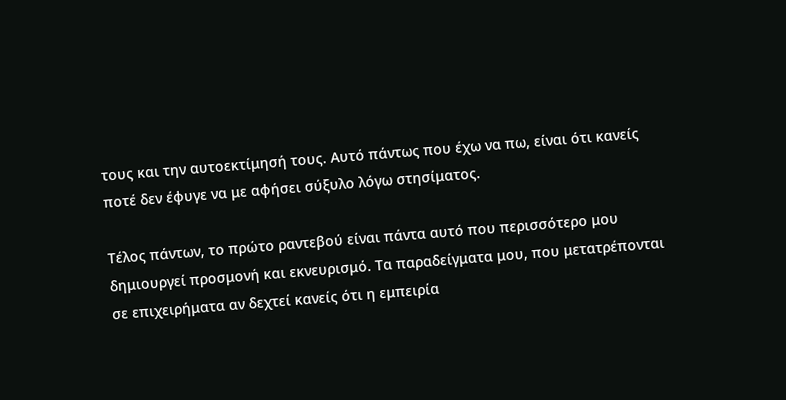τους και την αυτοεκτίμησή τους. Αυτό πάντως που έχω να πω, είναι ότι κανείς ποτέ δεν έφυγε να με αφήσει σύξυλο λόγω στησίματος.

Τέλος πάντων, το πρώτο ραντεβού είναι πάντα αυτό που περισσότερο μου δημιουργεί προσμονή και εκνευρισμό. Τα παραδείγματα μου, που μετατρέπονται σε επιχειρήματα αν δεχτεί κανείς ότι η εμπειρία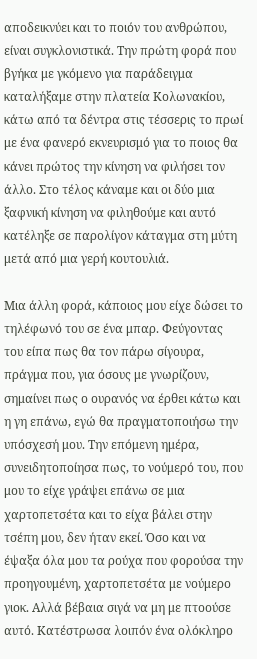αποδεικνύει και το ποιόν του ανθρώπου, είναι συγκλονιστικά. Την πρώτη φορά που βγήκα με γκόμενο για παράδειγμα καταλήξαμε στην πλατεία Κολωνακίου, κάτω από τα δέντρα στις τέσσερις το πρωί με ένα φανερό εκνευρισμό για το ποιος θα κάνει πρώτος την κίνηση να φιλήσει τον άλλο. Στο τέλος κάναμε και οι δύο μια ξαφνική κίνηση να φιληθούμε και αυτό κατέληξε σε παρολίγον κάταγμα στη μύτη μετά από μια γερή κουτουλιά.

Μια άλλη φορά, κάποιος μου είχε δώσει το τηλέφωνό του σε ένα μπαρ. Φεύγοντας του είπα πως θα τον πάρω σίγουρα, πράγμα που, για όσους με γνωρίζουν, σημαίνει πως ο ουρανός να έρθει κάτω και η γη επάνω, εγώ θα πραγματοποιήσω την υπόσχεσή μου. Την επόμενη ημέρα, συνειδητοποίησα πως, το νούμερό του, που μου το είχε γράψει επάνω σε μια χαρτοπετσέτα και το είχα βάλει στην τσέπη μου, δεν ήταν εκεί. Όσο και να έψαξα όλα μου τα ρούχα που φορούσα την προηγουμένη, χαρτοπετσέτα με νούμερο γιοκ. Αλλά βέβαια σιγά να μη με πτοούσε αυτό. Κατέστρωσα λοιπόν ένα ολόκληρο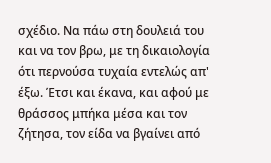σχέδιο. Να πάω στη δουλειά του και να τον βρω, με τη δικαιολογία ότι περνούσα τυχαία εντελώς απ' έξω. Έτσι και έκανα, και αφού με θράσσος μπήκα μέσα και τον ζήτησα, τον είδα να βγαίνει από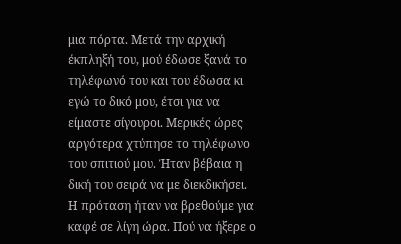μια πόρτα. Μετά την αρχική έκπληξή του, μού έδωσε ξανά το τηλέφωνό του και του έδωσα κι εγώ το δικό μου, έτσι για να είμαστε σίγουροι. Μερικές ώρες αργότερα χτύπησε το τηλέφωνο του σπιτιού μου. Ήταν βέβαια η δική του σειρά να με διεκδικήσει. Η πρόταση ήταν να βρεθούμε για καφέ σε λίγη ώρα. Πού να ήξερε ο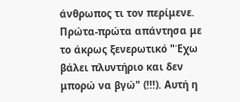άνθρωπος τι τον περίμενε.
Πρώτα-πρώτα απάντησα με το άκρως ξενερωτικό "Έχω βάλει πλυντήριο και δεν μπορώ να βγώ" (!!!). Αυτή η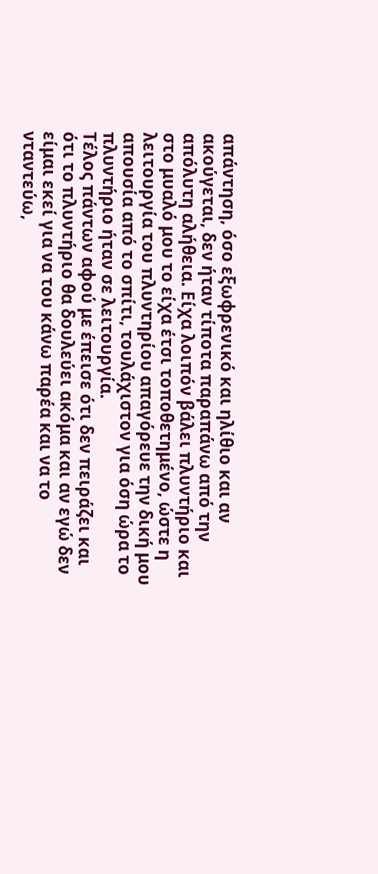απάντηση, όσο εξωφρενικό και ηλίθιο και αν ακούγεται, δεν ήταν τίποτα παραπάνω από την απόλυτη αλήθεια. Είχα λοιπόν βάλει πλυντήριο και στο μυαλό μου το είχα έτσι τοποθετημένο, ώστε η λειτουργία του πλυντηρίου απαγόρευε την δική μου απουσία από το σπίτι, τουλάχιστον για όση ώρα το πλυντήριο ήταν σε λειτουργία.
Τέλος πάντων αφού με έπεισε ότι δεν πειράζει και ότι το πλυντήριο θα δουλεύει ακόμα και αν εγώ δεν είμαι εκεί για να του κάνω παρέα και να το νταντεύω,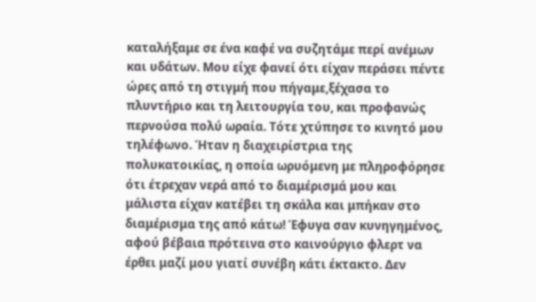καταλήξαμε σε ένα καφέ να συζητάμε περί ανέμων και υδάτων. Μου είχε φανεί ότι είχαν περάσει πέντε ώρες από τη στιγμή που πήγαμε,ξέχασα το πλυντήριο και τη λειτουργία του, και προφανώς περνούσα πολύ ωραία. Τότε χτύπησε το κινητό μου τηλέφωνο. Ήταν η διαχειρίστρια της πολυκατοικίας, η οποία ωρυόμενη με πληροφόρησε ότι έτρεχαν νερά από το διαμέρισμά μου και μάλιστα είχαν κατέβει τη σκάλα και μπήκαν στο διαμέρισμα της από κάτω! Έφυγα σαν κυνηγημένος, αφού βέβαια πρότεινα στο καινούργιο φλερτ να έρθει μαζί μου γιατί συνέβη κάτι έκτακτο. Δεν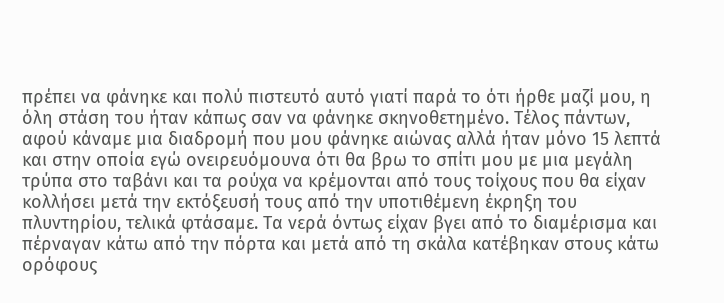πρέπει να φάνηκε και πολύ πιστευτό αυτό γιατί παρά το ότι ήρθε μαζί μου, η όλη στάση του ήταν κάπως σαν να φάνηκε σκηνοθετημένο. Τέλος πάντων, αφού κάναμε μια διαδρομή που μου φάνηκε αιώνας αλλά ήταν μόνο 15 λεπτά και στην οποία εγώ ονειρευόμουνα ότι θα βρω το σπίτι μου με μια μεγάλη τρύπα στο ταβάνι και τα ρούχα να κρέμονται από τους τοίχους που θα είχαν κολλήσει μετά την εκτόξευσή τους από την υποτιθέμενη έκρηξη του πλυντηρίου, τελικά φτάσαμε. Τα νερά όντως είχαν βγει από το διαμέρισμα και πέρναγαν κάτω από την πόρτα και μετά από τη σκάλα κατέβηκαν στους κάτω ορόφους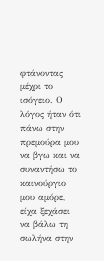φτάνοντας μέχρι το ισόγειο. Ο λόγος ήταν ότι πάνω στην πρεμούρα μου να βγω και να συναντήσω το καινούργιο μου αμόρε, είχα ξεχάσει να βάλω τη σωλήνα στην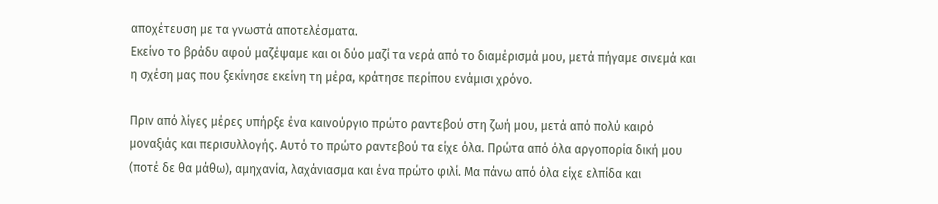αποχέτευση με τα γνωστά αποτελέσματα.
Εκείνο το βράδυ αφού μαζέψαμε και οι δύο μαζί τα νερά από το διαμέρισμά μου, μετά πήγαμε σινεμά και η σχέση μας που ξεκίνησε εκείνη τη μέρα, κράτησε περίπου ενάμισι χρόνο.

Πριν από λίγες μέρες υπήρξε ένα καινούργιο πρώτο ραντεβού στη ζωή μου, μετά από πολύ καιρό μοναξιάς και περισυλλογής. Αυτό το πρώτο ραντεβού τα είχε όλα. Πρώτα από όλα αργοπορία δική μου (ποτέ δε θα μάθω), αμηχανία, λαχάνιασμα και ένα πρώτο φιλί. Μα πάνω από όλα είχε ελπίδα και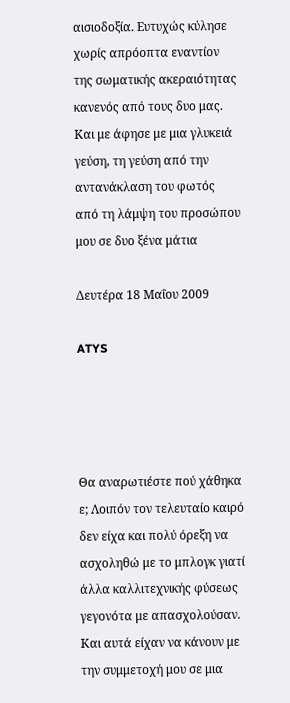αισιοδοξία. Ευτυχώς κύλησε χωρίς απρόοπτα εναντίον της σωματικής ακεραιότητας κανενός από τους δυο μας. Και με άφησε με μια γλυκειά γεύση, τη γεύση από την αντανάκλαση του φωτός από τη λάμψη του προσώπου μου σε δυο ξένα μάτια

Δευτέρα 18 Μαΐου 2009

ATYS




Θα αναρωτιέστε πού χάθηκα ε; Λοιπόν τον τελευταίο καιρό δεν είχα και πολύ όρεξη να ασχοληθώ με το μπλογκ γιατί άλλα καλλιτεχνικής φύσεως γεγονότα με απασχολούσαν. Και αυτά είχαν να κάνουν με την συμμετοχή μου σε μια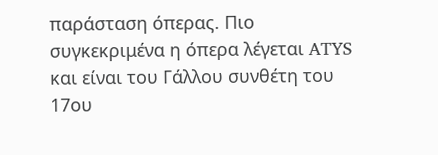παράσταση όπερας. Πιο συγκεκριμένα η όπερα λέγεται ATYS και είναι του Γάλλου συνθέτη του 17ου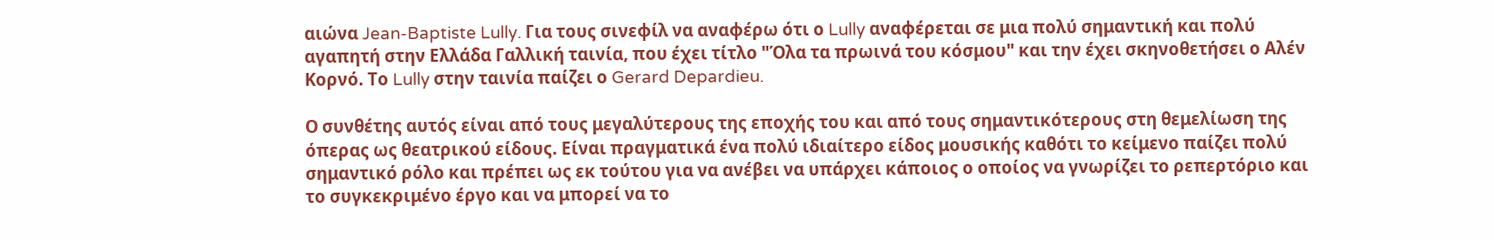αιώνα Jean-Baptiste Lully. Για τους σινεφίλ να αναφέρω ότι ο Lully αναφέρεται σε μια πολύ σημαντική και πολύ αγαπητή στην Ελλάδα Γαλλική ταινία, που έχει τίτλο "Όλα τα πρωινά του κόσμου" και την έχει σκηνοθετήσει ο Αλέν Κορνό. Το Lully στην ταινία παίζει ο Gerard Depardieu.

Ο συνθέτης αυτός είναι από τους μεγαλύτερους της εποχής του και από τους σημαντικότερους στη θεμελίωση της όπερας ως θεατρικού είδους. Είναι πραγματικά ένα πολύ ιδιαίτερο είδος μουσικής καθότι το κείμενο παίζει πολύ σημαντικό ρόλο και πρέπει ως εκ τούτου για να ανέβει να υπάρχει κάποιος ο οποίος να γνωρίζει το ρεπερτόριο και το συγκεκριμένο έργο και να μπορεί να το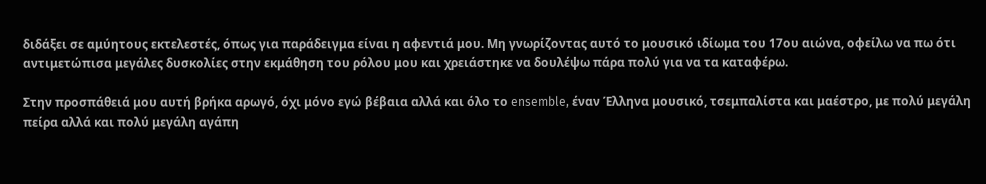διδάξει σε αμύητους εκτελεστές, όπως για παράδειγμα είναι η αφεντιά μου. Μη γνωρίζοντας αυτό το μουσικό ιδίωμα του 17ου αιώνα, οφείλω να πω ότι αντιμετώπισα μεγάλες δυσκολίες στην εκμάθηση του ρόλου μου και χρειάστηκε να δουλέψω πάρα πολύ για να τα καταφέρω.

Στην προσπάθειά μου αυτή βρήκα αρωγό, όχι μόνο εγώ βέβαια αλλά και όλο το ensemble, έναν Έλληνα μουσικό, τσεμπαλίστα και μαέστρο, με πολύ μεγάλη πείρα αλλά και πολύ μεγάλη αγάπη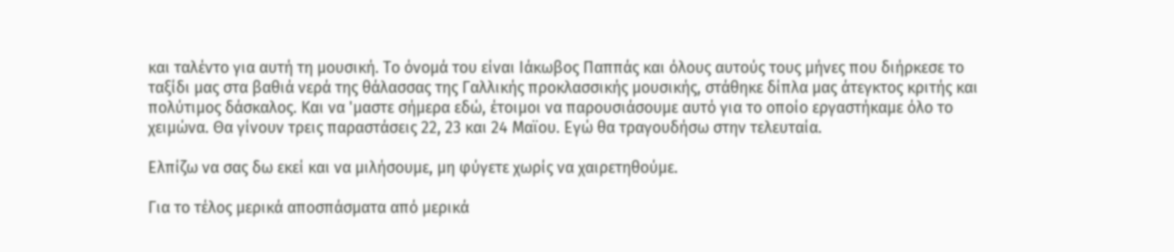και ταλέντο για αυτή τη μουσική. Το όνομά του είναι Ιάκωβος Παππάς και όλους αυτούς τους μήνες που διήρκεσε το ταξίδι μας στα βαθιά νερά της θάλασσας της Γαλλικής προκλασσικής μουσικής, στάθηκε δίπλα μας άτεγκτος κριτής και πολύτιμος δάσκαλος. Και να 'μαστε σήμερα εδώ, έτοιμοι να παρουσιάσουμε αυτό για το οποίο εργαστήκαμε όλο το χειμώνα. Θα γίνουν τρεις παραστάσεις 22, 23 και 24 Μαϊου. Εγώ θα τραγουδήσω στην τελευταία.

Ελπίζω να σας δω εκεί και να μιλήσουμε, μη φύγετε χωρίς να χαιρετηθούμε.

Για το τέλος μερικά αποσπάσματα από μερικά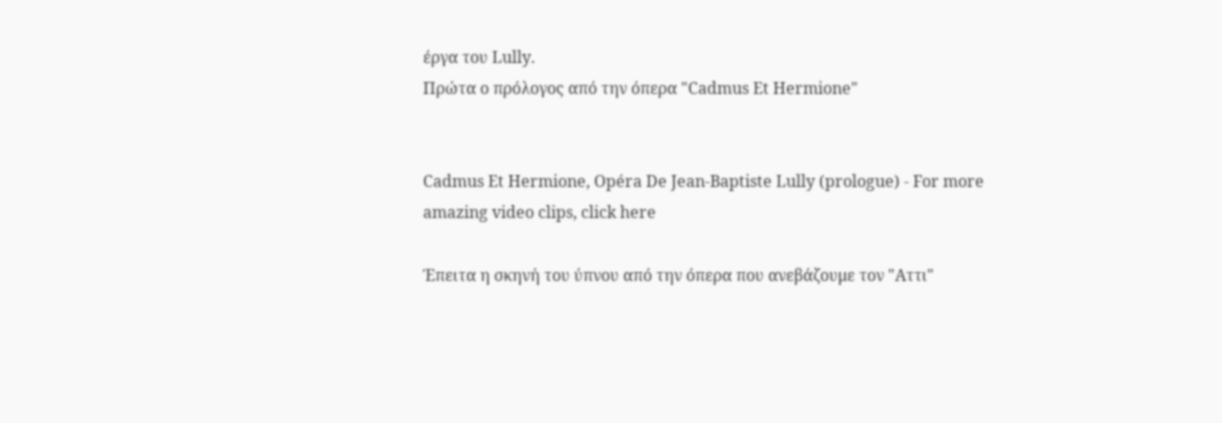έργα του Lully.
Πρώτα ο πρόλογος από την όπερα "Cadmus Et Hermione"


Cadmus Et Hermione, Opéra De Jean-Baptiste Lully (prologue) - For more amazing video clips, click here

Έπειτα η σκηνή του ύπνου από την όπερα που ανεβάζουμε τον "Αττι"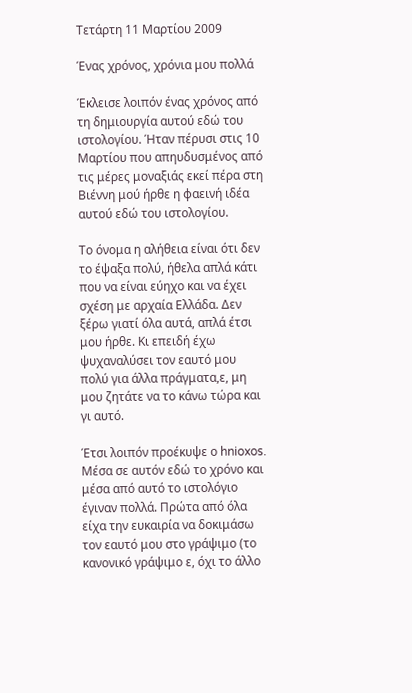Τετάρτη 11 Μαρτίου 2009

Ένας χρόνος, χρόνια μου πολλά

Έκλεισε λοιπόν ένας χρόνος από τη δημιουργία αυτού εδώ του ιστολογίου. Ήταν πέρυσι στις 10 Μαρτίου που απηυδυσμένος από τις μέρες μοναξιάς εκεί πέρα στη Βιέννη μού ήρθε η φαεινή ιδέα αυτού εδώ του ιστολογίου.

Το όνομα η αλήθεια είναι ότι δεν το έψαξα πολύ, ήθελα απλά κάτι που να είναι εύηχο και να έχει σχέση με αρχαία Ελλάδα. Δεν ξέρω γιατί όλα αυτά, απλά έτσι μου ήρθε. Κι επειδή έχω ψυχαναλύσει τον εαυτό μου πολύ για άλλα πράγματα,ε, μη μου ζητάτε να το κάνω τώρα και γι αυτό.

Έτσι λοιπόν προέκυψε ο hnioxos. Μέσα σε αυτόν εδώ το χρόνο και μέσα από αυτό το ιστολόγιο έγιναν πολλά. Πρώτα από όλα είχα την ευκαιρία να δοκιμάσω τον εαυτό μου στο γράψιμο (το κανονικό γράψιμο ε, όχι το άλλο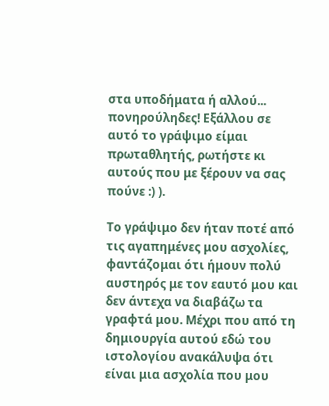στα υποδήματα ή αλλού... πονηρούληδες! Εξάλλου σε αυτό το γράψιμο είμαι πρωταθλητής, ρωτήστε κι αυτούς που με ξέρουν να σας πούνε :) ).

Το γράψιμο δεν ήταν ποτέ από τις αγαπημένες μου ασχολίες, φαντάζομαι ότι ήμουν πολύ αυστηρός με τον εαυτό μου και δεν άντεχα να διαβάζω τα γραφτά μου. Μέχρι που από τη δημιουργία αυτού εδώ του ιστολογίου ανακάλυψα ότι είναι μια ασχολία που μου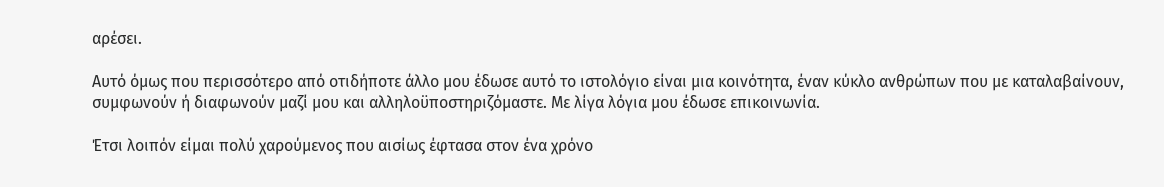αρέσει.

Αυτό όμως που περισσότερο από οτιδήποτε άλλο μου έδωσε αυτό το ιστολόγιο είναι μια κοινότητα, έναν κύκλο ανθρώπων που με καταλαβαίνουν, συμφωνούν ή διαφωνούν μαζί μου και αλληλοϋποστηριζόμαστε. Με λίγα λόγια μου έδωσε επικοινωνία.

Έτσι λοιπόν είμαι πολύ χαρούμενος που αισίως έφτασα στον ένα χρόνο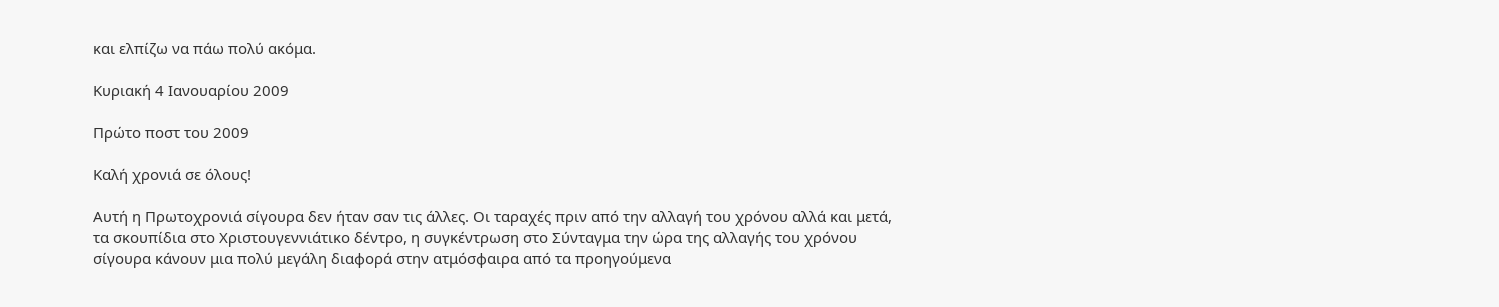και ελπίζω να πάω πολύ ακόμα.

Κυριακή 4 Ιανουαρίου 2009

Πρώτο ποστ του 2009

Καλή χρονιά σε όλους!

Αυτή η Πρωτοχρονιά σίγουρα δεν ήταν σαν τις άλλες. Οι ταραχές πριν από την αλλαγή του χρόνου αλλά και μετά, τα σκουπίδια στο Χριστουγεννιάτικο δέντρο, η συγκέντρωση στο Σύνταγμα την ώρα της αλλαγής του χρόνου σίγουρα κάνουν μια πολύ μεγάλη διαφορά στην ατμόσφαιρα από τα προηγούμενα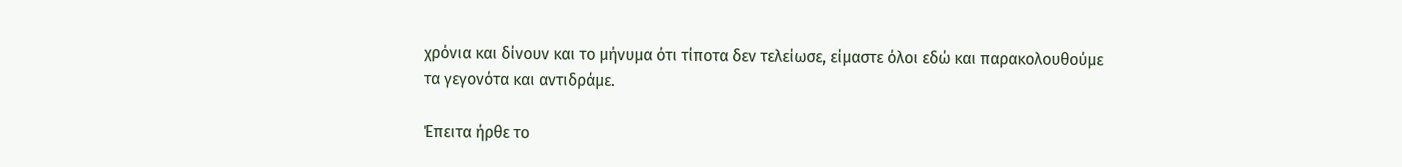χρόνια και δίνουν και το μήνυμα ότι τίποτα δεν τελείωσε, είμαστε όλοι εδώ και παρακολουθούμε τα γεγονότα και αντιδράμε.

Έπειτα ήρθε το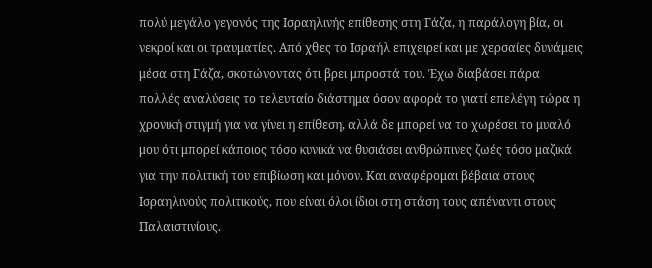πολύ μεγάλο γεγονός της Ισραηλινής επίθεσης στη Γάζα, η παράλογη βία, οι νεκροί και οι τραυματίες. Από χθες το Ισραήλ επιχειρεί και με χερσαίες δυνάμεις μέσα στη Γάζα, σκοτώνοντας ότι βρει μπροστά του. Έχω διαβάσει πάρα πολλές αναλύσεις το τελευταίο διάστημα όσον αφορά το γιατί επελέγη τώρα η χρονική στιγμή για να γίνει η επίθεση, αλλά δε μπορεί να το χωρέσει το μυαλό μου ότι μπορεί κάποιος τόσο κυνικά να θυσιάσει ανθρώπινες ζωές τόσο μαζικά για την πολιτική του επιβίωση και μόνον. Και αναφέρομαι βέβαια στους Ισραηλινούς πολιτικούς, που είναι όλοι ίδιοι στη στάση τους απέναντι στους Παλαιστινίους.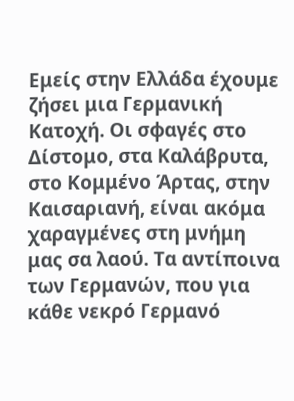Εμείς στην Ελλάδα έχουμε ζήσει μια Γερμανική Κατοχή. Οι σφαγές στο Δίστομο, στα Καλάβρυτα, στο Κομμένο Άρτας, στην Καισαριανή, είναι ακόμα χαραγμένες στη μνήμη μας σα λαού. Τα αντίποινα των Γερμανών, που για κάθε νεκρό Γερμανό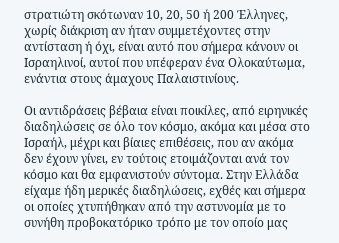στρατιώτη σκότωναν 10, 20, 50 ή 200 Έλληνες, χωρίς διάκριση αν ήταν συμμετέχοντες στην αντίσταση ή όχι, είναι αυτό που σήμερα κάνουν οι Ισραηλινοί, αυτοί που υπέφεραν ένα Ολοκαύτωμα, ενάντια στους άμαχους Παλαιστινίους.

Οι αντιδράσεις βέβαια είναι ποικίλες, από ειρηνικές διαδηλώσεις σε όλο τον κόσμο, ακόμα και μέσα στο Ισραήλ, μέχρι και βίαιες επιθέσεις, που αν ακόμα δεν έχουν γίνει, εν τούτοις ετοιμάζονται ανά τον κόσμο και θα εμφανιστούν σύντομα. Στην Ελλάδα είχαμε ήδη μερικές διαδηλώσεις, εχθές και σήμερα οι οποίες χτυπήθηκαν από την αστυνομία με το συνήθη προβοκατόρικο τρόπο με τον οποίο μας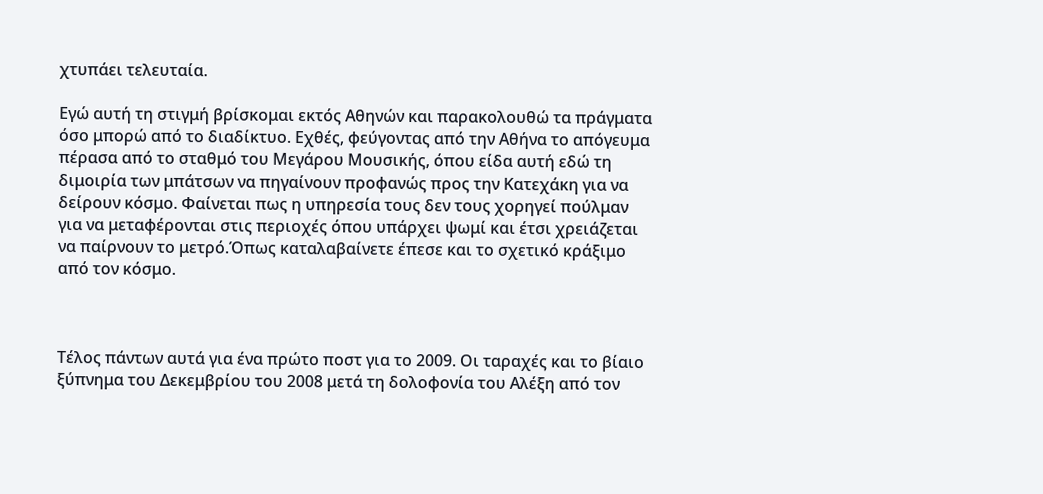χτυπάει τελευταία.

Εγώ αυτή τη στιγμή βρίσκομαι εκτός Αθηνών και παρακολουθώ τα πράγματα όσο μπορώ από το διαδίκτυο. Εχθές, φεύγοντας από την Αθήνα το απόγευμα πέρασα από το σταθμό του Μεγάρου Μουσικής, όπου είδα αυτή εδώ τη διμοιρία των μπάτσων να πηγαίνουν προφανώς προς την Κατεχάκη για να δείρουν κόσμο. Φαίνεται πως η υπηρεσία τους δεν τους χορηγεί πούλμαν για να μεταφέρονται στις περιοχές όπου υπάρχει ψωμί και έτσι χρειάζεται να παίρνουν το μετρό.Όπως καταλαβαίνετε έπεσε και το σχετικό κράξιμο από τον κόσμο.



Τέλος πάντων αυτά για ένα πρώτο ποστ για το 2009. Οι ταραχές και το βίαιο ξύπνημα του Δεκεμβρίου του 2008 μετά τη δολοφονία του Αλέξη από τον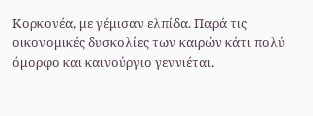Κορκονέα, με γέμισαν ελπίδα. Παρά τις οικονομικές δυσκολίες των καιρών κάτι πολύ όμορφο και καινούργιο γεννιέται.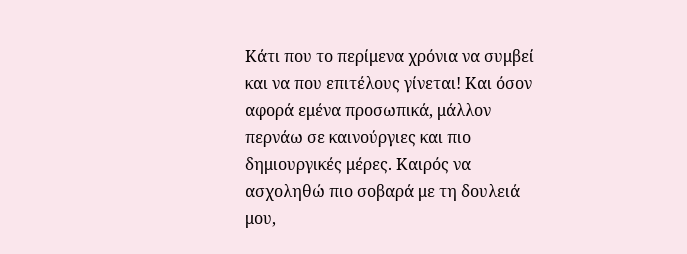Κάτι που το περίμενα χρόνια να συμβεί και να που επιτέλους γίνεται! Και όσον αφορά εμένα προσωπικά, μάλλον περνάω σε καινούργιες και πιο δημιουργικές μέρες. Καιρός να ασχοληθώ πιο σοβαρά με τη δουλειά μου,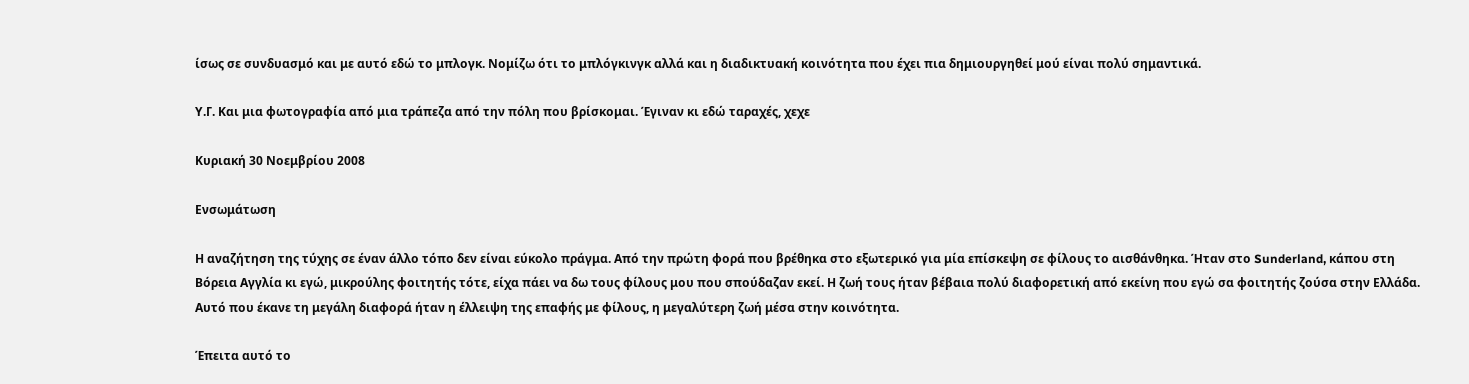ίσως σε συνδυασμό και με αυτό εδώ το μπλογκ. Νομίζω ότι το μπλόγκινγκ αλλά και η διαδικτυακή κοινότητα που έχει πια δημιουργηθεί μού είναι πολύ σημαντικά.

Υ.Γ. Και μια φωτογραφία από μια τράπεζα από την πόλη που βρίσκομαι. Έγιναν κι εδώ ταραχές, χεχε

Κυριακή 30 Νοεμβρίου 2008

Ενσωμάτωση

Η αναζήτηση της τύχης σε έναν άλλο τόπο δεν είναι εύκολο πράγμα. Από την πρώτη φορά που βρέθηκα στο εξωτερικό για μία επίσκεψη σε φίλους το αισθάνθηκα. Ήταν στο Sunderland, κάπου στη Βόρεια Αγγλία κι εγώ, μικρούλης φοιτητής τότε, είχα πάει να δω τους φίλους μου που σπούδαζαν εκεί. Η ζωή τους ήταν βέβαια πολύ διαφορετική από εκείνη που εγώ σα φοιτητής ζούσα στην Ελλάδα. Αυτό που έκανε τη μεγάλη διαφορά ήταν η έλλειψη της επαφής με φίλους, η μεγαλύτερη ζωή μέσα στην κοινότητα.

Έπειτα αυτό το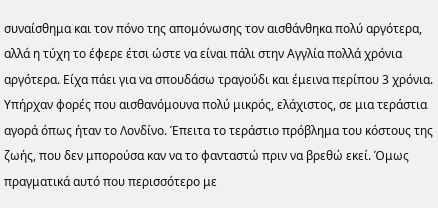συναίσθημα και τον πόνο της απομόνωσης τον αισθάνθηκα πολύ αργότερα, αλλά η τύχη το έφερε έτσι ώστε να είναι πάλι στην Αγγλία πολλά χρόνια αργότερα. Είχα πάει για να σπουδάσω τραγούδι και έμεινα περίπου 3 χρόνια. Υπήρχαν φορές που αισθανόμουνα πολύ μικρός, ελάχιστος, σε μια τεράστια αγορά όπως ήταν το Λονδίνο. Έπειτα το τεράστιο πρόβλημα του κόστους της ζωής, που δεν μπορούσα καν να το φανταστώ πριν να βρεθώ εκεί. Όμως πραγματικά αυτό που περισσότερο με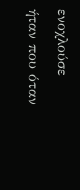ενοχλούσε ήταν που όταν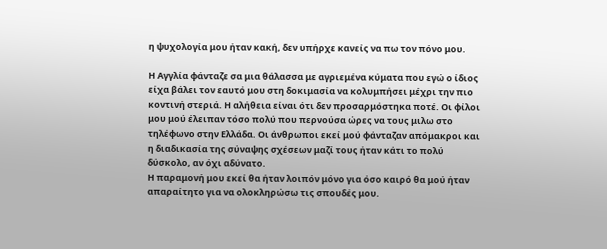η ψυχολογία μου ήταν κακή, δεν υπήρχε κανείς να πω τον πόνο μου.

Η Αγγλία φάνταζε σα μια θάλασσα με αγριεμένα κύματα που εγώ ο ίδιος είχα βάλει τον εαυτό μου στη δοκιμασία να κολυμπήσει μέχρι την πιο κοντινή στεριά. Η αλήθεια είναι ότι δεν προσαρμόστηκα ποτέ. Οι φίλοι μου μού έλειπαν τόσο πολύ που περνούσα ώρες να τους μιλω στο τηλέφωνο στην Ελλάδα. Οι άνθρωποι εκεί μού φάνταζαν απόμακροι και η διαδικασία της σύναψης σχέσεων μαζί τους ήταν κάτι το πολύ δύσκολο, αν όχι αδύνατο.
Η παραμονή μου εκεί θα ήταν λοιπόν μόνο για όσο καιρό θα μού ήταν απαραίτητο για να ολοκληρώσω τις σπουδές μου.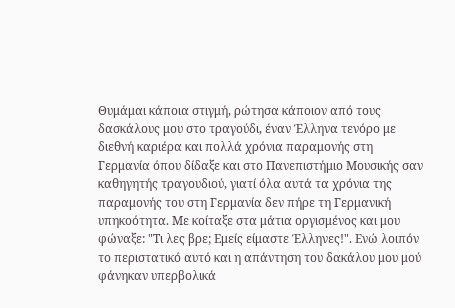Θυμάμαι κάποια στιγμή, ρώτησα κάποιον από τους δασκάλους μου στο τραγούδι, έναν Έλληνα τενόρο με διεθνή καριέρα και πολλά χρόνια παραμονής στη Γερμανία όπου δίδαξε και στο Πανεπιστήμιο Μουσικής σαν καθηγητής τραγουδιού, γιατί όλα αυτά τα χρόνια της παραμονής του στη Γερμανία δεν πήρε τη Γερμανική υπηκοότητα. Με κοίταξε στα μάτια οργισμένος και μου φώναξε: "Τι λες βρε; Εμείς είμαστε Έλληνες!". Ενώ λοιπόν το περιστατικό αυτό και η απάντηση του δακάλου μου μού φάνηκαν υπερβολικά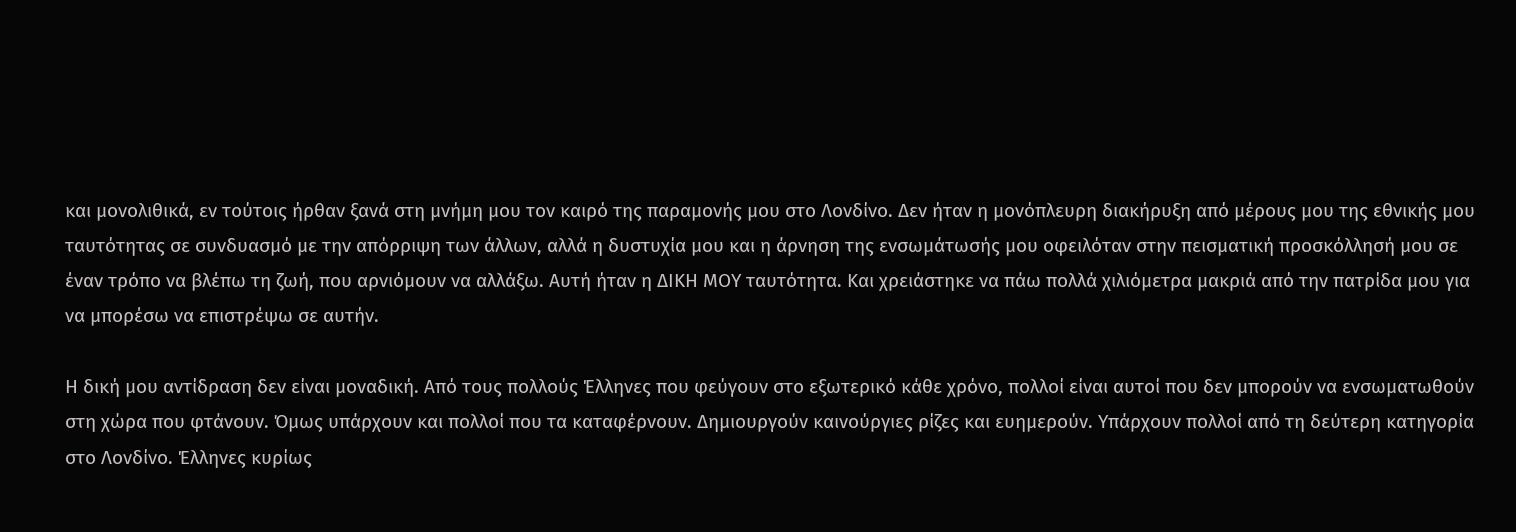και μονολιθικά, εν τούτοις ήρθαν ξανά στη μνήμη μου τον καιρό της παραμονής μου στο Λονδίνο. Δεν ήταν η μονόπλευρη διακήρυξη από μέρους μου της εθνικής μου ταυτότητας σε συνδυασμό με την απόρριψη των άλλων, αλλά η δυστυχία μου και η άρνηση της ενσωμάτωσής μου οφειλόταν στην πεισματική προσκόλλησή μου σε έναν τρόπο να βλέπω τη ζωή, που αρνιόμουν να αλλάξω. Αυτή ήταν η ΔΙΚΗ ΜΟΥ ταυτότητα. Και χρειάστηκε να πάω πολλά χιλιόμετρα μακριά από την πατρίδα μου για να μπορέσω να επιστρέψω σε αυτήν.

Η δική μου αντίδραση δεν είναι μοναδική. Από τους πολλούς Έλληνες που φεύγουν στο εξωτερικό κάθε χρόνο, πολλοί είναι αυτοί που δεν μπορούν να ενσωματωθούν στη χώρα που φτάνουν. Όμως υπάρχουν και πολλοί που τα καταφέρνουν. Δημιουργούν καινούργιες ρίζες και ευημερούν. Υπάρχουν πολλοί από τη δεύτερη κατηγορία στο Λονδίνο. Έλληνες κυρίως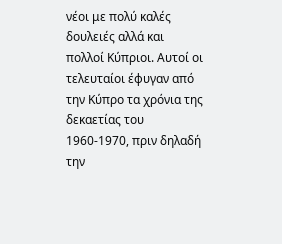νέοι με πολύ καλές δουλειές αλλά και πολλοί Κύπριοι. Αυτοί οι τελευταίοι έφυγαν από την Κύπρο τα χρόνια της δεκαετίας του 1960-1970, πριν δηλαδή την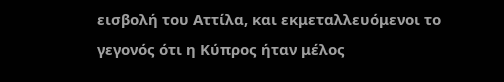εισβολή του Αττίλα, και εκμεταλλευόμενοι το γεγονός ότι η Κύπρος ήταν μέλος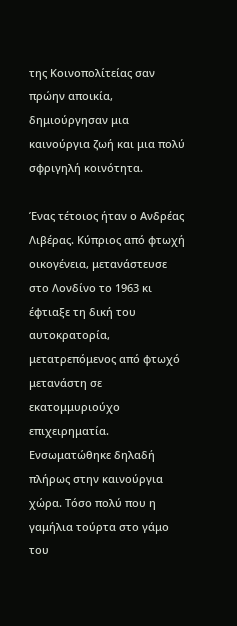της Κοινοπολίτείας σαν πρώην αποικία, δημιούργησαν μια καινούργια ζωή και μια πολύ σφριγηλή κοινότητα.

Ένας τέτοιος ήταν ο Ανδρέας Λιβέρας. Κύπριος από φτωχή οικογένεια, μετανάστευσε στο Λονδίνο το 1963 κι έφτιαξε τη δική του αυτοκρατορία, μετατρεπόμενος από φτωχό μετανάστη σε εκατομμυριούχο επιχειρηματία. Ενσωματώθηκε δηλαδή πλήρως στην καινούργια χώρα. Τόσο πολύ που η γαμήλια τούρτα στο γάμο του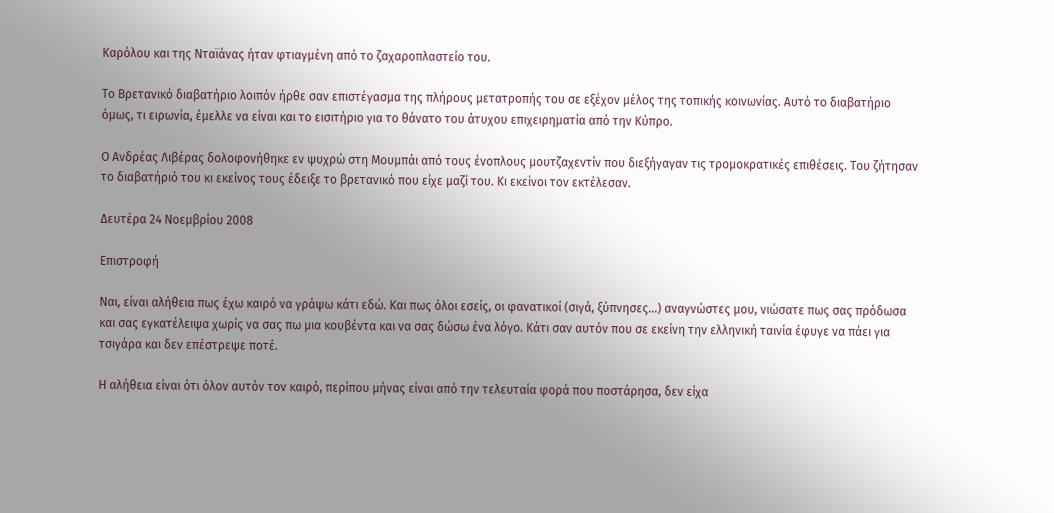Καρόλου και της Νταϊάνας ήταν φτιαγμένη από το ζαχαροπλαστείο του.

Το Βρετανικό διαβατήριο λοιπόν ήρθε σαν επιστέγασμα της πλήρους μετατροπής του σε εξέχον μέλος της τοπικής κοινωνίας. Αυτό το διαβατήριο όμως, τι ειρωνία, έμελλε να είναι και το εισιτήριο για το θάνατο του άτυχου επιχειρηματία από την Κύπρο.

Ο Ανδρέας Λιβέρας δολοφονήθηκε εν ψυχρώ στη Μουμπάι από τους ένοπλους μουτζαχεντίν που διεξήγαγαν τις τρομοκρατικές επιθέσεις. Του ζήτησαν το διαβατήριό του κι εκείνος τους έδειξε το βρετανικό που είχε μαζί του. Κι εκείνοι τον εκτέλεσαν.

Δευτέρα 24 Νοεμβρίου 2008

Επιστροφή

Ναι, είναι αλήθεια πως έχω καιρό να γράψω κάτι εδώ. Και πως όλοι εσείς, οι φανατικοί (σιγά, ξύπνησες...) αναγνώστες μου, νιώσατε πως σας πρόδωσα και σας εγκατέλειψα χωρίς να σας πω μια κουβέντα και να σας δώσω ένα λόγο. Κάτι σαν αυτόν που σε εκείνη την ελληνική ταινία έφυγε να πάει για τσιγάρα και δεν επέστρεψε ποτέ.

Η αλήθεια είναι ότι όλον αυτόν τον καιρό, περίπου μήνας είναι από την τελευταία φορά που ποστάρησα, δεν είχα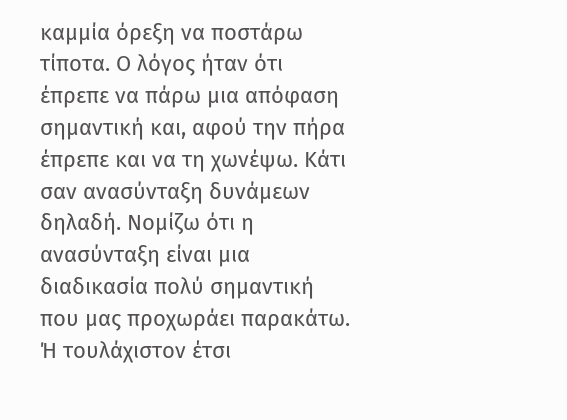καμμία όρεξη να ποστάρω τίποτα. Ο λόγος ήταν ότι έπρεπε να πάρω μια απόφαση σημαντική και, αφού την πήρα έπρεπε και να τη χωνέψω. Κάτι σαν ανασύνταξη δυνάμεων δηλαδή. Νομίζω ότι η ανασύνταξη είναι μια διαδικασία πολύ σημαντική που μας προχωράει παρακάτω. Ή τουλάχιστον έτσι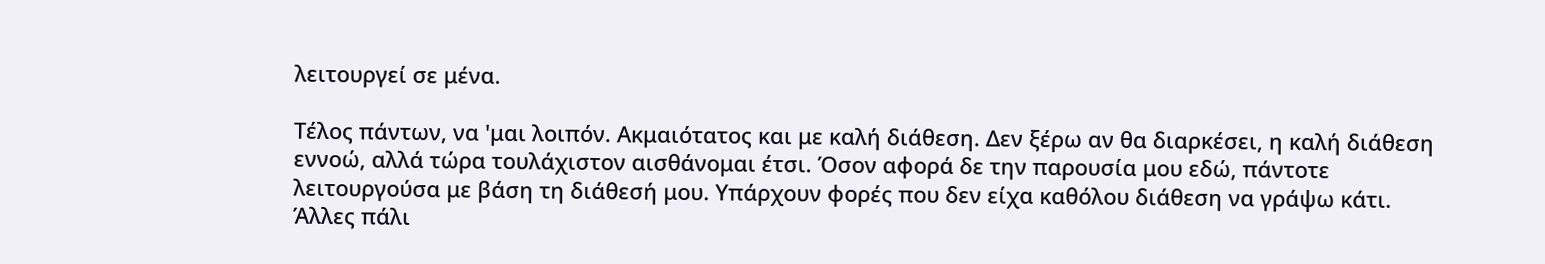λειτουργεί σε μένα.

Τέλος πάντων, να 'μαι λοιπόν. Ακμαιότατος και με καλή διάθεση. Δεν ξέρω αν θα διαρκέσει, η καλή διάθεση εννοώ, αλλά τώρα τουλάχιστον αισθάνομαι έτσι. Όσον αφορά δε την παρουσία μου εδώ, πάντοτε λειτουργούσα με βάση τη διάθεσή μου. Υπάρχουν φορές που δεν είχα καθόλου διάθεση να γράψω κάτι. Άλλες πάλι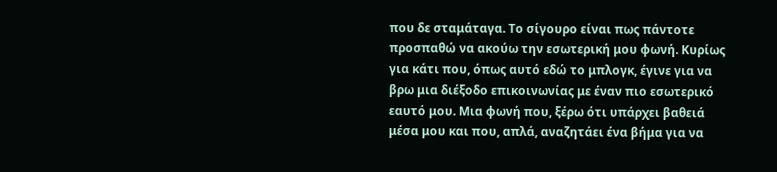που δε σταμάταγα. Το σίγουρο είναι πως πάντοτε προσπαθώ να ακούω την εσωτερική μου φωνή. Κυρίως για κάτι που, όπως αυτό εδώ το μπλογκ, έγινε για να βρω μια διέξοδο επικοινωνίας με έναν πιο εσωτερικό εαυτό μου. Μια φωνή που, ξέρω ότι υπάρχει βαθειά μέσα μου και που, απλά, αναζητάει ένα βήμα για να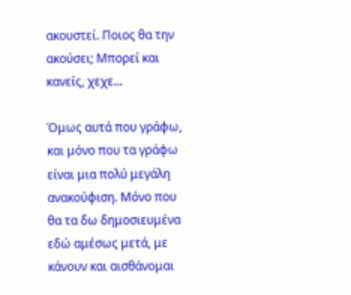ακουστεί. Ποιος θα την ακούσει; Μπορεί και κανείς, χεχε...

Όμως αυτά που γράφω, και μόνο που τα γράφω είναι μια πολύ μεγάλη ανακούφιση. Μόνο που θα τα δω δημοσιευμένα εδώ αμέσως μετά, με κάνουν και αισθάνομαι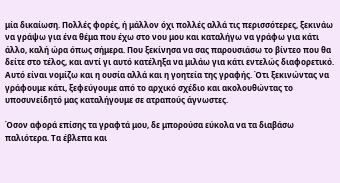μία δικαίωση. Πολλές φορές, ή μάλλον όχι πολλές αλλά τις περισσότερες, ξεκινάω να γράψω για ένα θέμα που έχω στο νου μου και καταλήγω να γράφω για κάτι άλλο, καλή ώρα όπως σήμερα. Που ξεκίνησα να σας παρουσιάσω το βίντεο που θα δείτε στο τέλος, και αντί γι αυτό κατέληξα να μιλάω για κάτι εντελώς διαφορετικό. Αυτό είναι νομίζω και η ουσία αλλά και η γοητεία της γραφής. Ότι ξεκινώντας να γράφουμε κάτι, ξεφεύγουμε από το αρχικό σχέδιο και ακολουθώντας το υποσυνείδητό μας καταλήγουμε σε ατραπούς άγνωστες.

Όσον αφορά επίσης τα γραφτά μου, δε μπορούσα εύκολα να τα διαβάσω παλιότερα. Τα έβλεπα και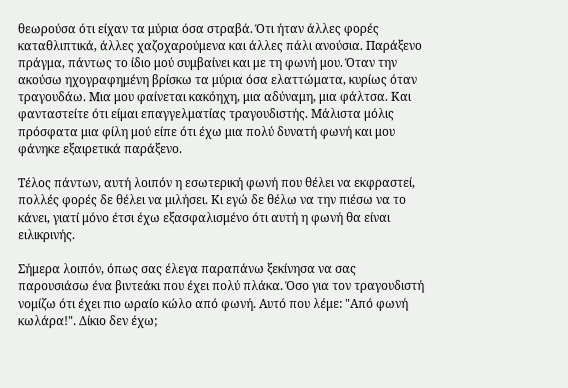θεωρούσα ότι είχαν τα μύρια όσα στραβά. Ότι ήταν άλλες φορές καταθλιπτικά, άλλες χαζοχαρούμενα και άλλες πάλι ανούσια. Παράξενο πράγμα, πάντως το ίδιο μού συμβαίνει και με τη φωνή μου. Όταν την ακούσω ηχογραφημένη βρίσκω τα μύρια όσα ελαττώματα, κυρίως όταν τραγουδάω. Μια μου φαίνεται κακόηχη, μια αδύναμη, μια φάλτσα. Και φανταστείτε ότι είμαι επαγγελματίας τραγουδιστής. Μάλιστα μόλις πρόσφατα μια φίλη μού είπε ότι έχω μια πολύ δυνατή φωνή και μου φάνηκε εξαιρετικά παράξενο.

Τέλος πάντων, αυτή λοιπόν η εσωτερική φωνή που θέλει να εκφραστεί, πολλές φορές δε θέλει να μιλήσει. Κι εγώ δε θέλω να την πιέσω να το κάνει, γιατί μόνο έτσι έχω εξασφαλισμένο ότι αυτή η φωνή θα είναι ειλικρινής.

Σήμερα λοιπόν, όπως σας έλεγα παραπάνω ξεκίνησα να σας παρουσιάσω ένα βιντεάκι που έχει πολύ πλάκα. Όσο για τον τραγουδιστή νομίζω ότι έχει πιο ωραίο κώλο από φωνή. Αυτό που λέμε: "Από φωνή κωλάρα!". Δίκιο δεν έχω;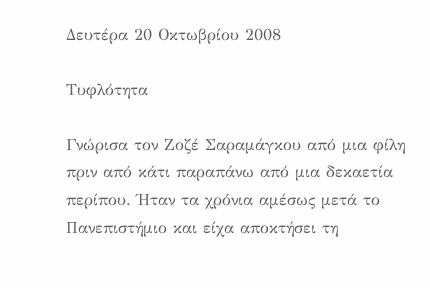Δευτέρα 20 Οκτωβρίου 2008

Τυφλότητα

Γνώρισα τον Ζοζέ Σαραμάγκου από μια φίλη πριν από κάτι παραπάνω από μια δεκαετία περίπου. Ήταν τα χρόνια αμέσως μετά το Πανεπιστήμιο και είχα αποκτήσει τη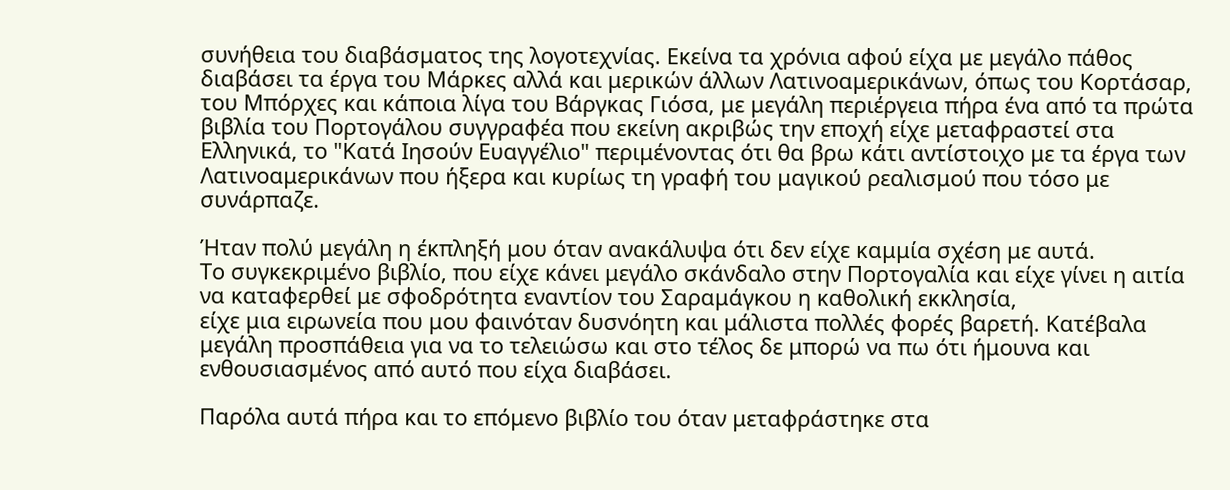συνήθεια του διαβάσματος της λογοτεχνίας. Εκείνα τα χρόνια αφού είχα με μεγάλο πάθος διαβάσει τα έργα του Μάρκες αλλά και μερικών άλλων Λατινοαμερικάνων, όπως του Κορτάσαρ, του Μπόρχες και κάποια λίγα του Βάργκας Γιόσα, με μεγάλη περιέργεια πήρα ένα από τα πρώτα βιβλία του Πορτογάλου συγγραφέα που εκείνη ακριβώς την εποχή είχε μεταφραστεί στα Ελληνικά, το "Κατά Ιησούν Ευαγγέλιο" περιμένοντας ότι θα βρω κάτι αντίστοιχο με τα έργα των Λατινοαμερικάνων που ήξερα και κυρίως τη γραφή του μαγικού ρεαλισμού που τόσο με συνάρπαζε.

Ήταν πολύ μεγάλη η έκπληξή μου όταν ανακάλυψα ότι δεν είχε καμμία σχέση με αυτά.
Το συγκεκριμένο βιβλίο, που είχε κάνει μεγάλο σκάνδαλο στην Πορτογαλία και είχε γίνει η αιτία να καταφερθεί με σφοδρότητα εναντίον του Σαραμάγκου η καθολική εκκλησία,
είχε μια ειρωνεία που μου φαινόταν δυσνόητη και μάλιστα πολλές φορές βαρετή. Κατέβαλα μεγάλη προσπάθεια για να το τελειώσω και στο τέλος δε μπορώ να πω ότι ήμουνα και ενθουσιασμένος από αυτό που είχα διαβάσει.

Παρόλα αυτά πήρα και το επόμενο βιβλίο του όταν μεταφράστηκε στα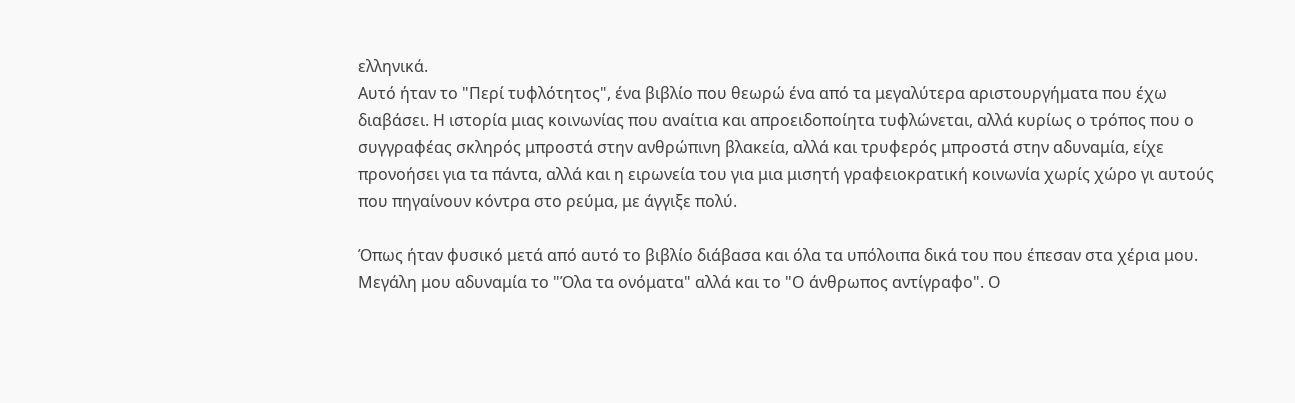ελληνικά.
Αυτό ήταν το "Περί τυφλότητος", ένα βιβλίο που θεωρώ ένα από τα μεγαλύτερα αριστουργήματα που έχω διαβάσει. Η ιστορία μιας κοινωνίας που αναίτια και απροειδοποίητα τυφλώνεται, αλλά κυρίως ο τρόπος που ο συγγραφέας σκληρός μπροστά στην ανθρώπινη βλακεία, αλλά και τρυφερός μπροστά στην αδυναμία, είχε προνοήσει για τα πάντα, αλλά και η ειρωνεία του για μια μισητή γραφειοκρατική κοινωνία χωρίς χώρο γι αυτούς που πηγαίνουν κόντρα στο ρεύμα, με άγγιξε πολύ.

Όπως ήταν φυσικό μετά από αυτό το βιβλίο διάβασα και όλα τα υπόλοιπα δικά του που έπεσαν στα χέρια μου. Μεγάλη μου αδυναμία το "Όλα τα ονόματα" αλλά και το "Ο άνθρωπος αντίγραφο". Ο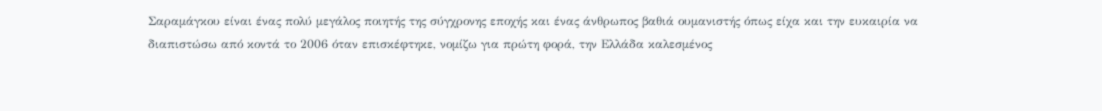Σαραμάγκου είναι ένας πολύ μεγάλος ποιητής της σύγχρονης εποχής και ένας άνθρωπος βαθιά ουμανιστής όπως είχα και την ευκαιρία να διαπιστώσω από κοντά το 2006 όταν επισκέφτηκε, νομίζω για πρώτη φορά, την Ελλάδα καλεσμένος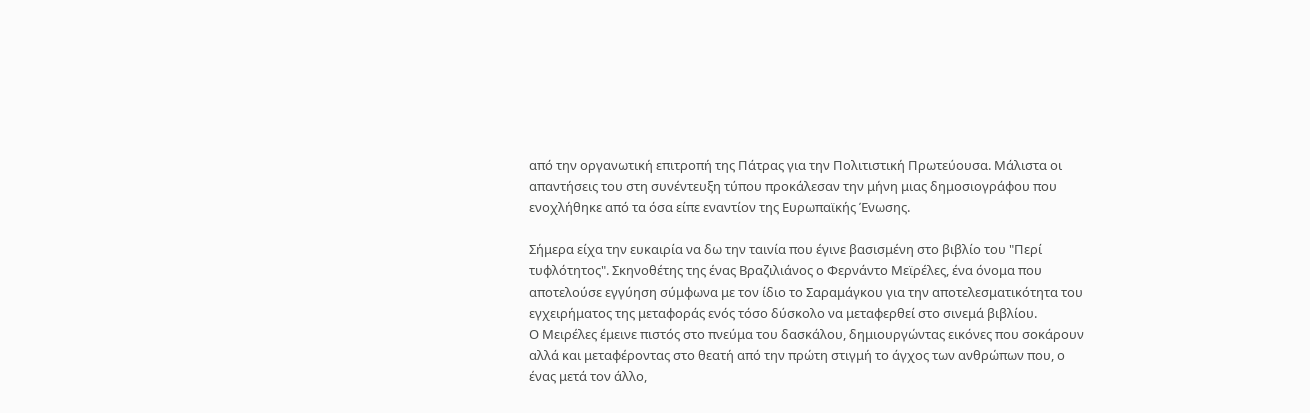από την οργανωτική επιτροπή της Πάτρας για την Πολιτιστική Πρωτεύουσα. Μάλιστα οι απαντήσεις του στη συνέντευξη τύπου προκάλεσαν την μήνη μιας δημοσιογράφου που ενοχλήθηκε από τα όσα είπε εναντίον της Ευρωπαϊκής Ένωσης.

Σήμερα είχα την ευκαιρία να δω την ταινία που έγινε βασισμένη στο βιβλίο του "Περί τυφλότητος". Σκηνοθέτης της ένας Βραζιλιάνος ο Φερνάντο Μεϊρέλες, ένα όνομα που αποτελούσε εγγύηση σύμφωνα με τον ίδιο το Σαραμάγκου για την αποτελεσματικότητα του εγχειρήματος της μεταφοράς ενός τόσο δύσκολο να μεταφερθεί στο σινεμά βιβλίου.
Ο Μειρέλες έμεινε πιστός στο πνεύμα του δασκάλου, δημιουργώντας εικόνες που σοκάρουν αλλά και μεταφέροντας στο θεατή από την πρώτη στιγμή το άγχος των ανθρώπων που, ο ένας μετά τον άλλο,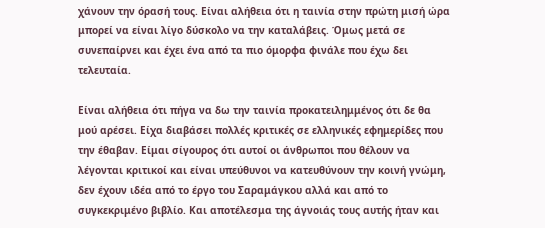χάνουν την όρασή τους. Είναι αλήθεια ότι η ταινία στην πρώτη μισή ώρα μπορεί να είναι λίγο δύσκολο να την καταλάβεις. Όμως μετά σε συνεπαίρνει και έχει ένα από τα πιο όμορφα φινάλε που έχω δει τελευταία.

Είναι αλήθεια ότι πήγα να δω την ταινία προκατειλημμένος ότι δε θα μού αρέσει. Είχα διαβάσει πολλές κριτικές σε ελληνικές εφημερίδες που την έθαβαν. Είμαι σίγουρος ότι αυτοί οι άνθρωποι που θέλουν να λέγονται κριτικοί και είναι υπεύθυνοι να κατευθύνουν την κοινή γνώμη, δεν έχουν ιδέα από το έργο του Σαραμάγκου αλλά και από το συγκεκριμένο βιβλίο. Και αποτέλεσμα της άγνοιάς τους αυτής ήταν και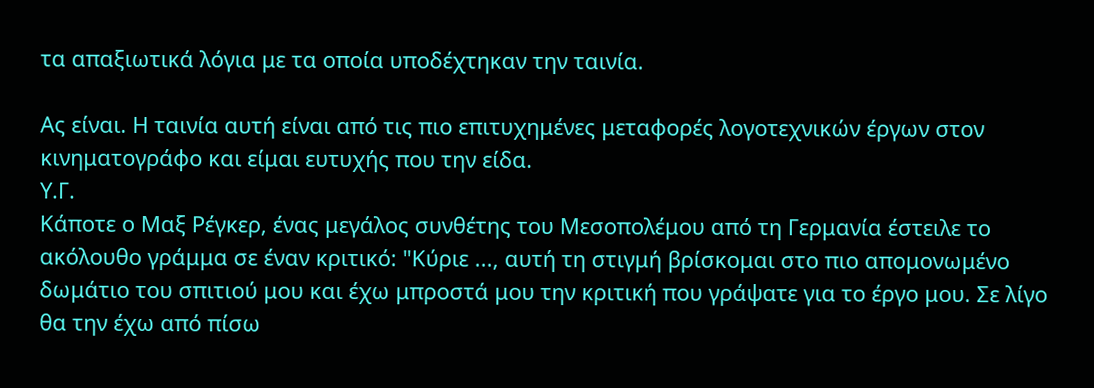τα απαξιωτικά λόγια με τα οποία υποδέχτηκαν την ταινία.

Ας είναι. Η ταινία αυτή είναι από τις πιο επιτυχημένες μεταφορές λογοτεχνικών έργων στον κινηματογράφο και είμαι ευτυχής που την είδα.
Υ.Γ.
Κάποτε ο Μαξ Ρέγκερ, ένας μεγάλος συνθέτης του Μεσοπολέμου από τη Γερμανία έστειλε το ακόλουθο γράμμα σε έναν κριτικό: "Κύριε ..., αυτή τη στιγμή βρίσκομαι στο πιο απομονωμένο δωμάτιο του σπιτιού μου και έχω μπροστά μου την κριτική που γράψατε για το έργο μου. Σε λίγο θα την έχω από πίσω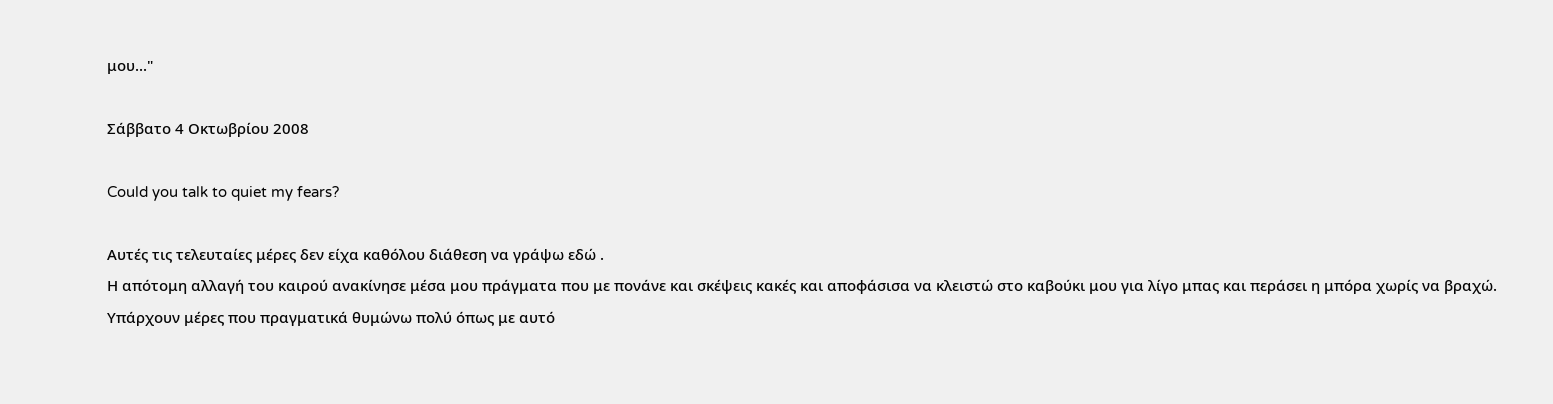μου..."

Σάββατο 4 Οκτωβρίου 2008

Could you talk to quiet my fears?

Αυτές τις τελευταίες μέρες δεν είχα καθόλου διάθεση να γράψω εδώ .
Η απότομη αλλαγή του καιρού ανακίνησε μέσα μου πράγματα που με πονάνε και σκέψεις κακές και αποφάσισα να κλειστώ στο καβούκι μου για λίγο μπας και περάσει η μπόρα χωρίς να βραχώ.
Υπάρχουν μέρες που πραγματικά θυμώνω πολύ όπως με αυτό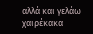αλλά και γελάω χαιρέκακα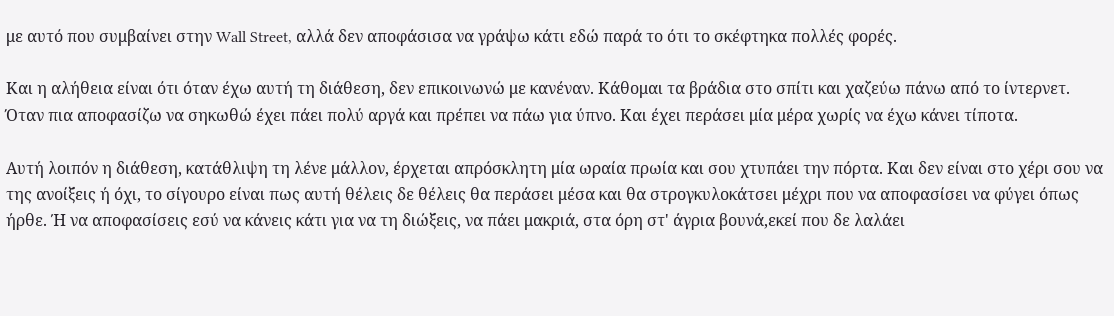με αυτό που συμβαίνει στην Wall Street, αλλά δεν αποφάσισα να γράψω κάτι εδώ παρά το ότι το σκέφτηκα πολλές φορές.

Και η αλήθεια είναι ότι όταν έχω αυτή τη διάθεση, δεν επικοινωνώ με κανέναν. Κάθομαι τα βράδια στο σπίτι και χαζεύω πάνω από το ίντερνετ. Όταν πια αποφασίζω να σηκωθώ έχει πάει πολύ αργά και πρέπει να πάω για ύπνο. Και έχει περάσει μία μέρα χωρίς να έχω κάνει τίποτα.

Αυτή λοιπόν η διάθεση, κατάθλιψη τη λένε μάλλον, έρχεται απρόσκλητη μία ωραία πρωία και σου χτυπάει την πόρτα. Και δεν είναι στο χέρι σου να της ανοίξεις ή όχι, το σίγουρο είναι πως αυτή θέλεις δε θέλεις θα περάσει μέσα και θα στρογκυλοκάτσει μέχρι που να αποφασίσει να φύγει όπως ήρθε. Ή να αποφασίσεις εσύ να κάνεις κάτι για να τη διώξεις, να πάει μακριά, στα όρη στ' άγρια βουνά,εκεί που δε λαλάει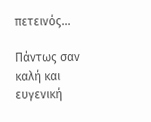πετεινός...

Πάντως σαν καλή και ευγενική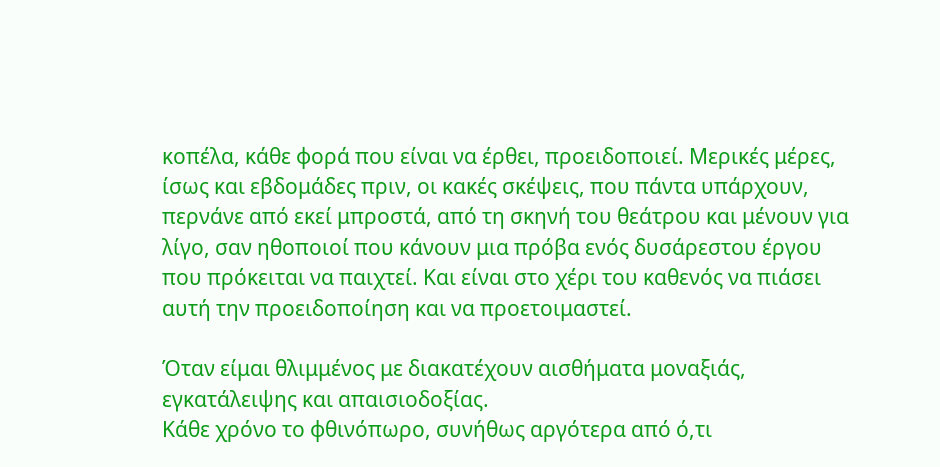κοπέλα, κάθε φορά που είναι να έρθει, προειδοποιεί. Μερικές μέρες, ίσως και εβδομάδες πριν, οι κακές σκέψεις, που πάντα υπάρχουν, περνάνε από εκεί μπροστά, από τη σκηνή του θεάτρου και μένουν για λίγο, σαν ηθοποιοί που κάνουν μια πρόβα ενός δυσάρεστου έργου που πρόκειται να παιχτεί. Και είναι στο χέρι του καθενός να πιάσει αυτή την προειδοποίηση και να προετοιμαστεί.

Όταν είμαι θλιμμένος με διακατέχουν αισθήματα μοναξιάς, εγκατάλειψης και απαισιοδοξίας.
Κάθε χρόνο το φθινόπωρο, συνήθως αργότερα από ό,τι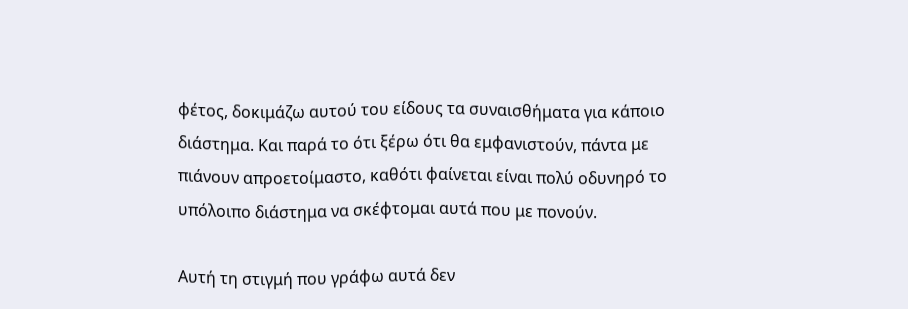φέτος, δοκιμάζω αυτού του είδους τα συναισθήματα για κάποιο διάστημα. Και παρά το ότι ξέρω ότι θα εμφανιστούν, πάντα με πιάνουν απροετοίμαστο, καθότι φαίνεται είναι πολύ οδυνηρό το υπόλοιπο διάστημα να σκέφτομαι αυτά που με πονούν.

Αυτή τη στιγμή που γράφω αυτά δεν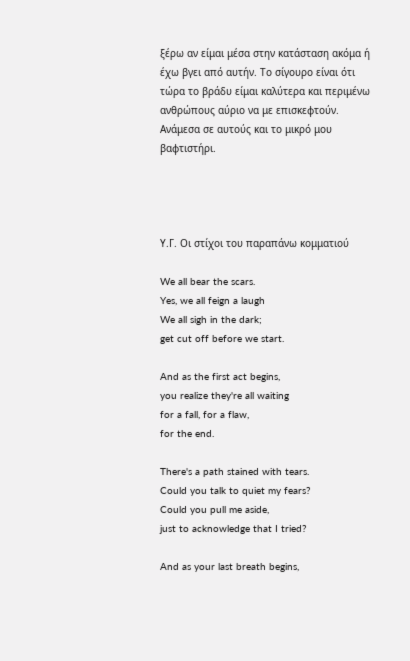ξέρω αν είμαι μέσα στην κατάσταση ακόμα ή έχω βγει από αυτήν. Το σίγουρο είναι ότι τώρα το βράδυ είμαι καλύτερα και περιμένω ανθρώπους αύριο να με επισκεφτούν. Ανάμεσα σε αυτούς και το μικρό μου βαφτιστήρι.




Υ.Γ. Οι στίχοι του παραπάνω κομματιού

We all bear the scars.
Yes, we all feign a laugh
We all sigh in the dark;
get cut off before we start.

And as the first act begins,
you realize they're all waiting
for a fall, for a flaw,
for the end.

There's a path stained with tears.
Could you talk to quiet my fears?
Could you pull me aside,
just to acknowledge that I tried?

And as your last breath begins,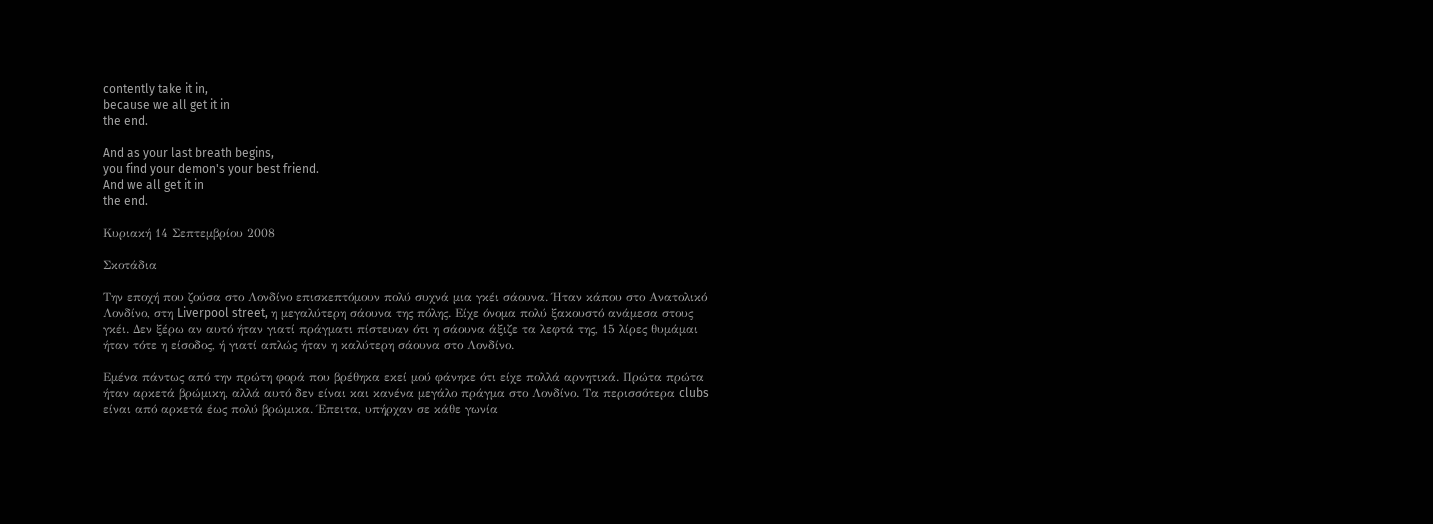contently take it in,
because we all get it in
the end.

And as your last breath begins,
you find your demon's your best friend.
And we all get it in
the end.

Κυριακή 14 Σεπτεμβρίου 2008

Σκοτάδια

Την εποχή που ζούσα στο Λονδίνο επισκεπτόμουν πολύ συχνά μια γκέι σάουνα. Ήταν κάπου στο Ανατολικό Λονδίνο, στη Liverpool street, η μεγαλύτερη σάουνα της πόλης. Είχε όνομα πολύ ξακουστό ανάμεσα στους γκέι. Δεν ξέρω αν αυτό ήταν γιατί πράγματι πίστευαν ότι η σάουνα άξιζε τα λεφτά της, 15 λίρες θυμάμαι ήταν τότε η είσοδος, ή γιατί απλώς ήταν η καλύτερη σάουνα στο Λονδίνο.

Εμένα πάντως από την πρώτη φορά που βρέθηκα εκεί μού φάνηκε ότι είχε πολλά αρνητικά. Πρώτα πρώτα ήταν αρκετά βρώμικη, αλλά αυτό δεν είναι και κανένα μεγάλο πράγμα στο Λονδίνο. Τα περισσότερα clubs είναι από αρκετά έως πολύ βρώμικα. Έπειτα, υπήρχαν σε κάθε γωνία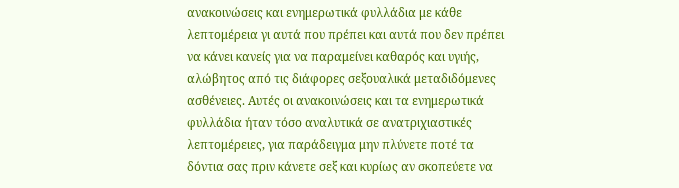ανακοινώσεις και ενημερωτικά φυλλάδια με κάθε λεπτομέρεια γι αυτά που πρέπει και αυτά που δεν πρέπει να κάνει κανείς για να παραμείνει καθαρός και υγιής, αλώβητος από τις διάφορες σεξουαλικά μεταδιδόμενες ασθένειες. Αυτές οι ανακοινώσεις και τα ενημερωτικά φυλλάδια ήταν τόσο αναλυτικά σε ανατριχιαστικές λεπτομέρειες, για παράδειγμα μην πλύνετε ποτέ τα δόντια σας πριν κάνετε σεξ και κυρίως αν σκοπεύετε να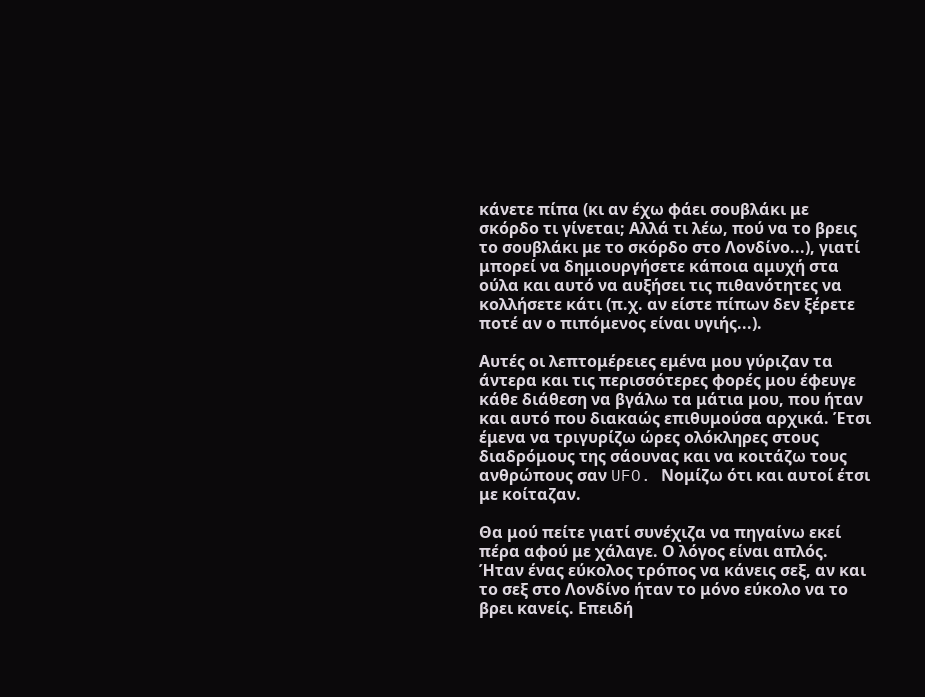κάνετε πίπα (κι αν έχω φάει σουβλάκι με σκόρδο τι γίνεται; Αλλά τι λέω, πού να το βρεις το σουβλάκι με το σκόρδο στο Λονδίνο...), γιατί μπορεί να δημιουργήσετε κάποια αμυχή στα ούλα και αυτό να αυξήσει τις πιθανότητες να κολλήσετε κάτι (π.χ. αν είστε πίπων δεν ξέρετε ποτέ αν ο πιπόμενος είναι υγιής...).

Αυτές οι λεπτομέρειες εμένα μου γύριζαν τα άντερα και τις περισσότερες φορές μου έφευγε κάθε διάθεση να βγάλω τα μάτια μου, που ήταν και αυτό που διακαώς επιθυμούσα αρχικά. Έτσι έμενα να τριγυρίζω ώρες ολόκληρες στους διαδρόμους της σάουνας και να κοιτάζω τους ανθρώπους σαν UFO. Νομίζω ότι και αυτοί έτσι με κοίταζαν.

Θα μού πείτε γιατί συνέχιζα να πηγαίνω εκεί πέρα αφού με χάλαγε. Ο λόγος είναι απλός. Ήταν ένας εύκολος τρόπος να κάνεις σεξ, αν και το σεξ στο Λονδίνο ήταν το μόνο εύκολο να το βρει κανείς. Επειδή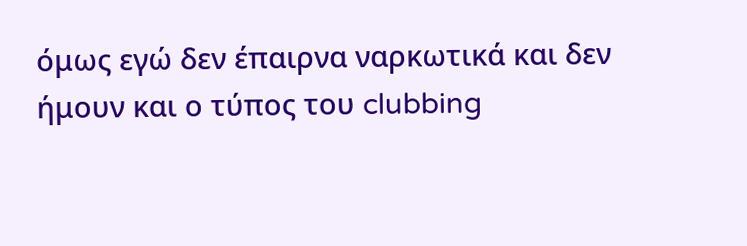όμως εγώ δεν έπαιρνα ναρκωτικά και δεν ήμουν και ο τύπος του clubbing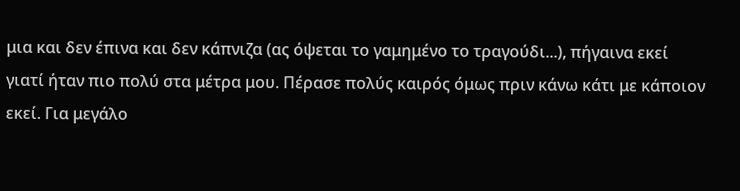μια και δεν έπινα και δεν κάπνιζα (ας όψεται το γαμημένο το τραγούδι...), πήγαινα εκεί γιατί ήταν πιο πολύ στα μέτρα μου. Πέρασε πολύς καιρός όμως πριν κάνω κάτι με κάποιον εκεί. Για μεγάλο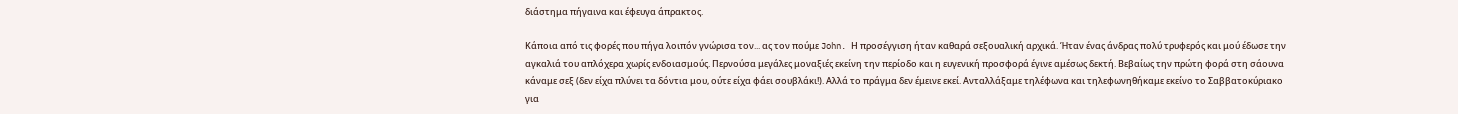διάστημα πήγαινα και έφευγα άπρακτος.

Κάποια από τις φορές που πήγα λοιπόν γνώρισα τον... ας τον πούμε John. Η προσέγγιση ήταν καθαρά σεξουαλική αρχικά. Ήταν ένας άνδρας πολύ τρυφερός και μού έδωσε την αγκαλιά του απλόχερα χωρίς ενδοιασμούς. Περνούσα μεγάλες μοναξιές εκείνη την περίοδο και η ευγενική προσφορά έγινε αμέσως δεκτή. Βεβαίως την πρώτη φορά στη σάουνα κάναμε σεξ (δεν είχα πλύνει τα δόντια μου, ούτε είχα φάει σουβλάκι!). Αλλά το πράγμα δεν έμεινε εκεί. Ανταλλάξαμε τηλέφωνα και τηλεφωνηθήκαμε εκείνο το Σαββατοκύριακο για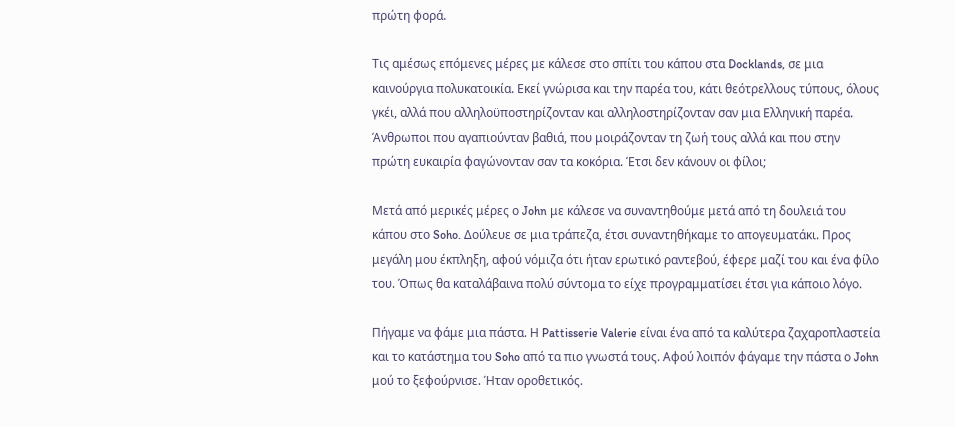πρώτη φορά.

Τις αμέσως επόμενες μέρες με κάλεσε στο σπίτι του κάπου στα Docklands, σε μια καινούργια πολυκατοικία. Εκεί γνώρισα και την παρέα του, κάτι θεότρελλους τύπους, όλους γκέι, αλλά που αλληλοϋποστηρίζονταν και αλληλοστηρίζονταν σαν μια Ελληνική παρέα. Άνθρωποι που αγαπιούνταν βαθιά, που μοιράζονταν τη ζωή τους αλλά και που στην πρώτη ευκαιρία φαγώνονταν σαν τα κοκόρια. Έτσι δεν κάνουν οι φίλοι;

Μετά από μερικές μέρες ο John με κάλεσε να συναντηθούμε μετά από τη δουλειά του κάπου στο Soho. Δούλευε σε μια τράπεζα, έτσι συναντηθήκαμε το απογευματάκι. Προς μεγάλη μου έκπληξη, αφού νόμιζα ότι ήταν ερωτικό ραντεβού, έφερε μαζί του και ένα φίλο του. Όπως θα καταλάβαινα πολύ σύντομα το είχε προγραμματίσει έτσι για κάποιο λόγο.

Πήγαμε να φάμε μια πάστα. Η Pattisserie Valerie είναι ένα από τα καλύτερα ζαχαροπλαστεία και το κατάστημα του Soho από τα πιο γνωστά τους. Αφού λοιπόν φάγαμε την πάστα ο John μού το ξεφούρνισε. Ήταν οροθετικός.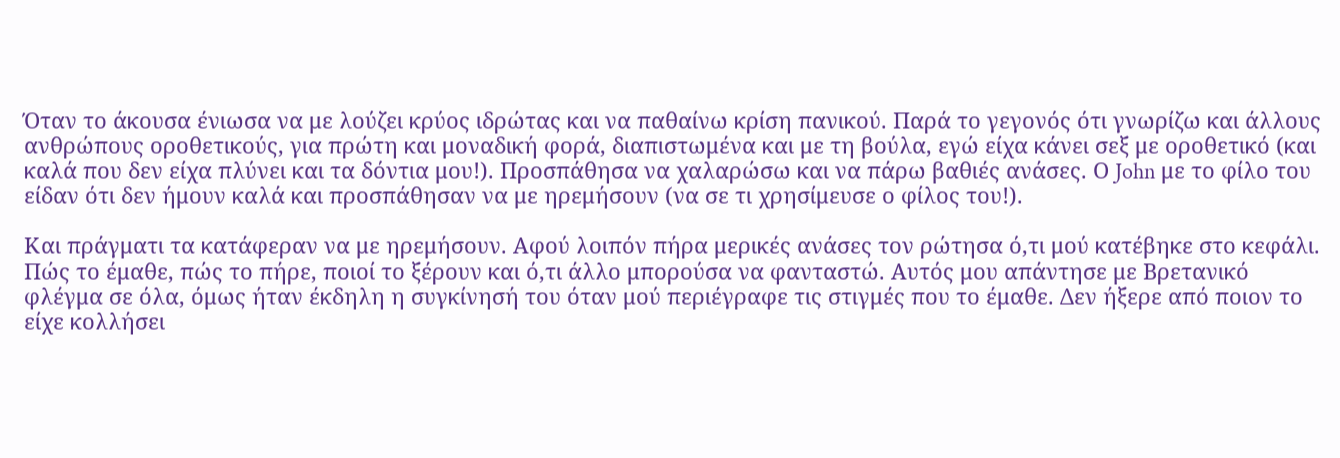Όταν το άκουσα ένιωσα να με λούζει κρύος ιδρώτας και να παθαίνω κρίση πανικού. Παρά το γεγονός ότι γνωρίζω και άλλους ανθρώπους οροθετικούς, για πρώτη και μοναδική φορά, διαπιστωμένα και με τη βούλα, εγώ είχα κάνει σεξ με οροθετικό (και καλά που δεν είχα πλύνει και τα δόντια μου!). Προσπάθησα να χαλαρώσω και να πάρω βαθιές ανάσες. Ο John με το φίλο του είδαν ότι δεν ήμουν καλά και προσπάθησαν να με ηρεμήσουν (να σε τι χρησίμευσε ο φίλος του!).

Και πράγματι τα κατάφεραν να με ηρεμήσουν. Αφού λοιπόν πήρα μερικές ανάσες τον ρώτησα ό,τι μού κατέβηκε στο κεφάλι. Πώς το έμαθε, πώς το πήρε, ποιοί το ξέρουν και ό,τι άλλο μπορούσα να φανταστώ. Αυτός μου απάντησε με Βρετανικό φλέγμα σε όλα, όμως ήταν έκδηλη η συγκίνησή του όταν μού περιέγραφε τις στιγμές που το έμαθε. Δεν ήξερε από ποιον το είχε κολλήσει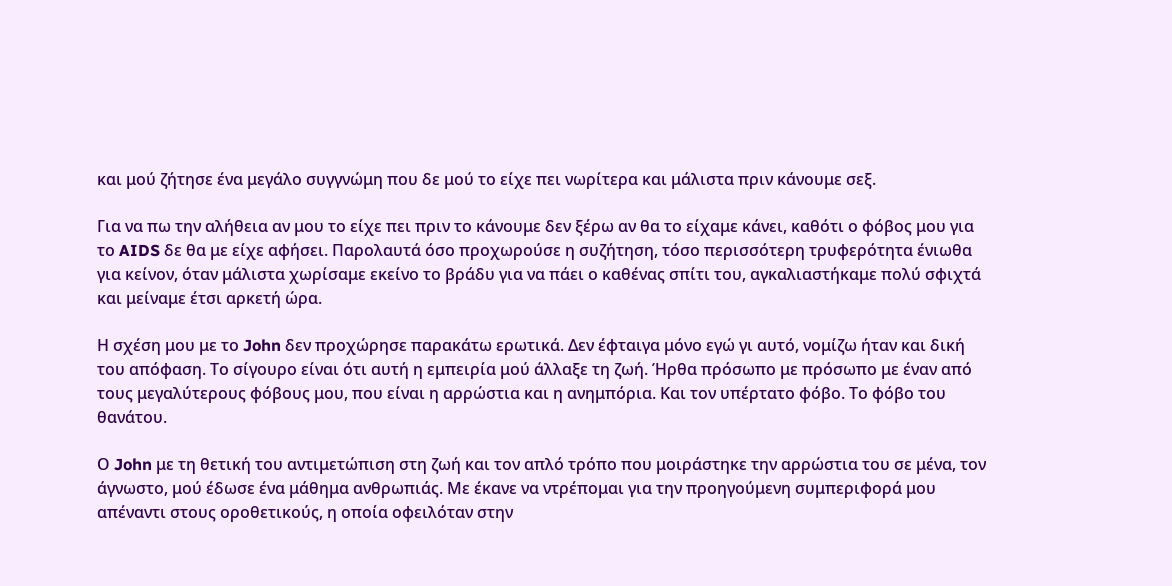και μού ζήτησε ένα μεγάλο συγγνώμη που δε μού το είχε πει νωρίτερα και μάλιστα πριν κάνουμε σεξ.

Για να πω την αλήθεια αν μου το είχε πει πριν το κάνουμε δεν ξέρω αν θα το είχαμε κάνει, καθότι ο φόβος μου για το AIDS δε θα με είχε αφήσει. Παρολαυτά όσο προχωρούσε η συζήτηση, τόσο περισσότερη τρυφερότητα ένιωθα για κείνον, όταν μάλιστα χωρίσαμε εκείνο το βράδυ για να πάει ο καθένας σπίτι του, αγκαλιαστήκαμε πολύ σφιχτά και μείναμε έτσι αρκετή ώρα.

Η σχέση μου με το John δεν προχώρησε παρακάτω ερωτικά. Δεν έφταιγα μόνο εγώ γι αυτό, νομίζω ήταν και δική του απόφαση. Το σίγουρο είναι ότι αυτή η εμπειρία μού άλλαξε τη ζωή. Ήρθα πρόσωπο με πρόσωπο με έναν από τους μεγαλύτερους φόβους μου, που είναι η αρρώστια και η ανημπόρια. Και τον υπέρτατο φόβο. Το φόβο του θανάτου.

Ο John με τη θετική του αντιμετώπιση στη ζωή και τον απλό τρόπο που μοιράστηκε την αρρώστια του σε μένα, τον άγνωστο, μού έδωσε ένα μάθημα ανθρωπιάς. Με έκανε να ντρέπομαι για την προηγούμενη συμπεριφορά μου απέναντι στους οροθετικούς, η οποία οφειλόταν στην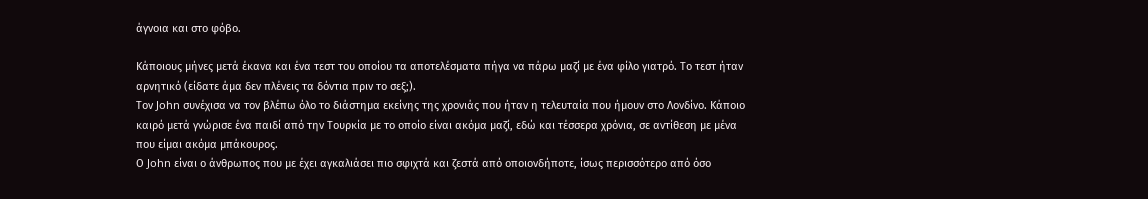άγνοια και στο φόβο.

Κάποιους μήνες μετά έκανα και ένα τεστ του οποίου τα αποτελέσματα πήγα να πάρω μαζί με ένα φίλο γιατρό. Το τεστ ήταν αρνητικό (είδατε άμα δεν πλένεις τα δόντια πριν το σεξ;).
Τον John συνέχισα να τον βλέπω όλο το διάστημα εκείνης της χρονιάς που ήταν η τελευταία που ήμουν στο Λονδίνο. Κάποιο καιρό μετά γνώρισε ένα παιδί από την Τουρκία με το οποίο είναι ακόμα μαζί, εδώ και τέσσερα χρόνια, σε αντίθεση με μένα που είμαι ακόμα μπάκουρος.
Ο John είναι ο άνθρωπος που με έχει αγκαλιάσει πιο σφιχτά και ζεστά από οποιονδήποτε, ίσως περισσότερο από όσο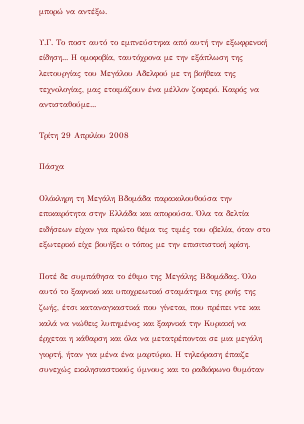μπορώ να αντέξω.

Υ.Γ. Το ποστ αυτό το εμπνεύστηκα από αυτή την εξωφρενική είδηση... Η ομοφοβία, ταυτόχρονα με την εξάπλωση της λειτουργίας του Μεγάλου Αδελφού με τη βοήθεια της τεχνολογίας, μας ετοιμάζουν ένα μέλλον ζοφερό. Καιρός να αντισταθούμε...

Τρίτη 29 Απριλίου 2008

Πάσχα

Ολόκληρη τη Μεγάλη Βδομάδα παρακολουθούσα την επικαιρότητα στην Ελλάδα και απορούσα. Όλα τα δελτία ειδήσεων είχαν για πρώτο θέμα τις τιμές του οβελία, όταν στο εξωτερικό είχε βουήξει ο τόπος με την επισιτιστική κρίση.

Ποτέ δε συμπάθησα το έθιμο της Μεγάλης Βδομάδας. Όλο αυτό το ξαφνικό και υποχρεωτικό σταμάτημα της ροής της ζωής, έτσι καταναγκαστικά που γίνεται, που πρέπει ντε και καλά να νιώθεις λυπημένος και ξαφνικά την Κυριακή να έρχεται η κάθαρση και όλα να μετατρέπονται σε μια μεγάλη γιορτή, ήταν για μένα ένα μαρτύριο. Η τηλεόραση έπαιζε συνεχώς εκκλησιαστικούς ύμνους και το ραδιόφωνο θυμόταν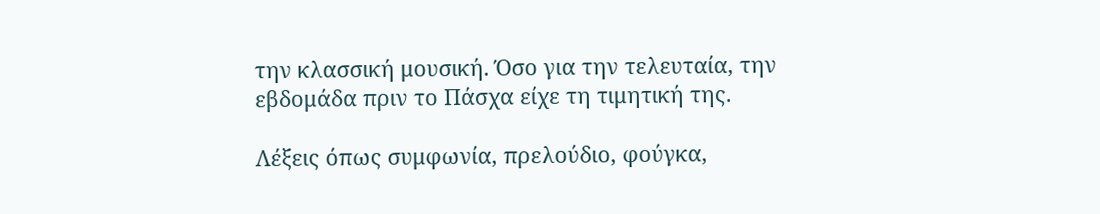την κλασσική μουσική. Όσο για την τελευταία, την εβδομάδα πριν το Πάσχα είχε τη τιμητική της.

Λέξεις όπως συμφωνία, πρελούδιο, φούγκα,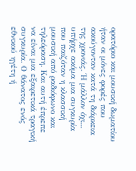ορατόριο και μουσική δωματίου ήταν οι μόνες φορές που ακούγονταν κατά τη διάρκεια της χρονιάς. Ή μάλλον όχι... υπήρχε ακόμα μια συγκυρία που παιζόταν η κλασσική μουσική από ραδιόφωνο και τηλεόραση. Και αυτή έπρεπε να είναι μια εξαιρετικά τραγική συγκυρία. Ο θάνατος ενός εθνικού ηγέτη ή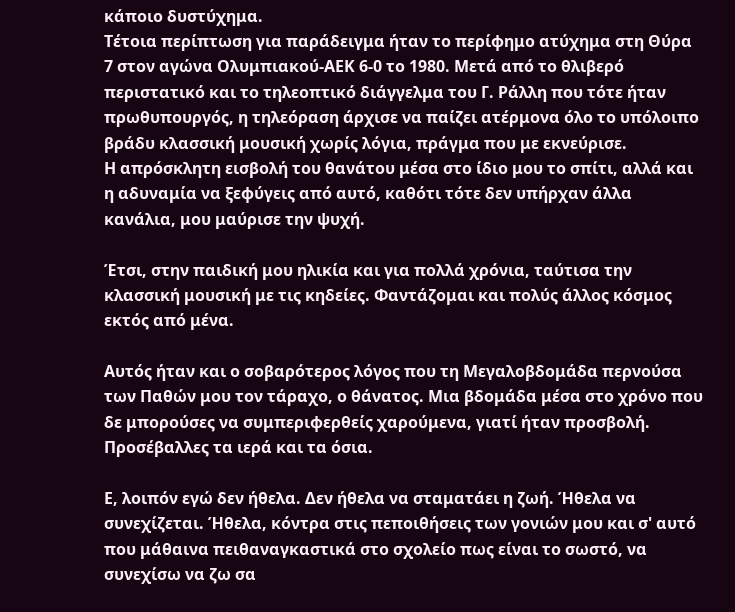κάποιο δυστύχημα.
Τέτοια περίπτωση για παράδειγμα ήταν το περίφημο ατύχημα στη Θύρα 7 στον αγώνα Ολυμπιακού-ΑΕΚ 6-0 το 1980. Μετά από το θλιβερό περιστατικό και το τηλεοπτικό διάγγελμα του Γ. Ράλλη που τότε ήταν πρωθυπουργός, η τηλεόραση άρχισε να παίζει ατέρμονα όλο το υπόλοιπο βράδυ κλασσική μουσική χωρίς λόγια, πράγμα που με εκνεύρισε.
Η απρόσκλητη εισβολή του θανάτου μέσα στο ίδιο μου το σπίτι, αλλά και η αδυναμία να ξεφύγεις από αυτό, καθότι τότε δεν υπήρχαν άλλα κανάλια, μου μαύρισε την ψυχή.

Έτσι, στην παιδική μου ηλικία και για πολλά χρόνια, ταύτισα την κλασσική μουσική με τις κηδείες. Φαντάζομαι και πολύς άλλος κόσμος εκτός από μένα.

Αυτός ήταν και ο σοβαρότερος λόγος που τη Μεγαλοβδομάδα περνούσα των Παθών μου τον τάραχο, ο θάνατος. Μια βδομάδα μέσα στο χρόνο που δε μπορούσες να συμπεριφερθείς χαρούμενα, γιατί ήταν προσβολή. Προσέβαλλες τα ιερά και τα όσια.

Ε, λοιπόν εγώ δεν ήθελα. Δεν ήθελα να σταματάει η ζωή. Ήθελα να συνεχίζεται. Ήθελα, κόντρα στις πεποιθήσεις των γονιών μου και σ' αυτό που μάθαινα πειθαναγκαστικά στο σχολείο πως είναι το σωστό, να συνεχίσω να ζω σα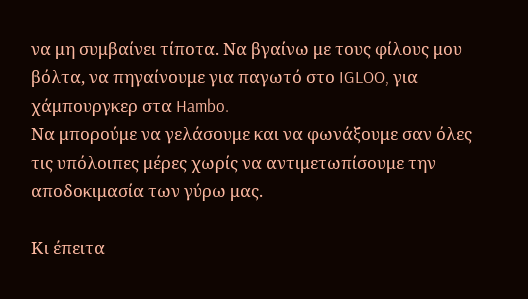να μη συμβαίνει τίποτα. Να βγαίνω με τους φίλους μου βόλτα, να πηγαίνουμε για παγωτό στο IGLOO, για χάμπουργκερ στα Hambo.
Να μπορούμε να γελάσουμε και να φωνάξουμε σαν όλες τις υπόλοιπες μέρες χωρίς να αντιμετωπίσουμε την αποδοκιμασία των γύρω μας.

Κι έπειτα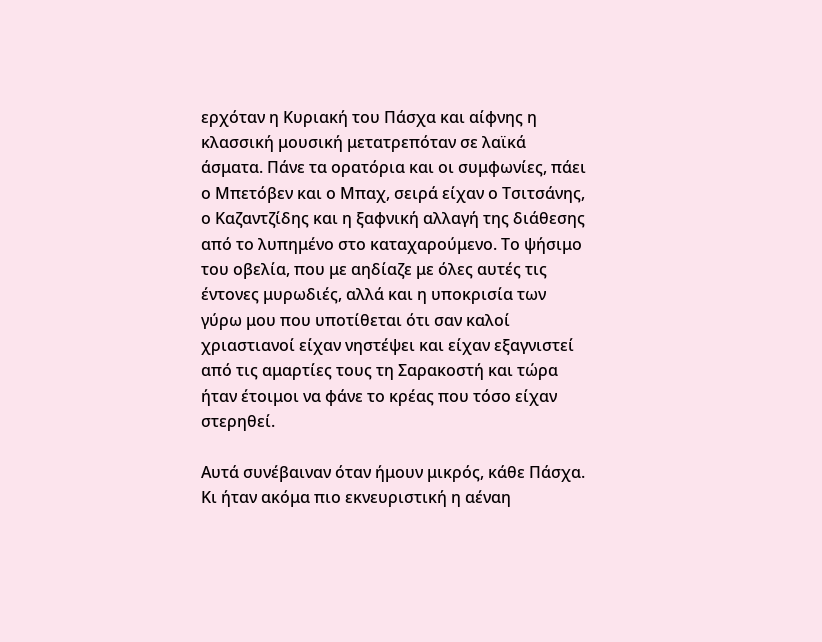ερχόταν η Κυριακή του Πάσχα και αίφνης η κλασσική μουσική μετατρεπόταν σε λαϊκά άσματα. Πάνε τα ορατόρια και οι συμφωνίες, πάει ο Μπετόβεν και ο Μπαχ, σειρά είχαν ο Τσιτσάνης, ο Καζαντζίδης και η ξαφνική αλλαγή της διάθεσης από το λυπημένο στο καταχαρούμενο. Το ψήσιμο του οβελία, που με αηδίαζε με όλες αυτές τις έντονες μυρωδιές, αλλά και η υποκρισία των γύρω μου που υποτίθεται ότι σαν καλοί χριαστιανοί είχαν νηστέψει και είχαν εξαγνιστεί από τις αμαρτίες τους τη Σαρακοστή και τώρα ήταν έτοιμοι να φάνε το κρέας που τόσο είχαν στερηθεί.

Αυτά συνέβαιναν όταν ήμουν μικρός, κάθε Πάσχα. Κι ήταν ακόμα πιο εκνευριστική η αέναη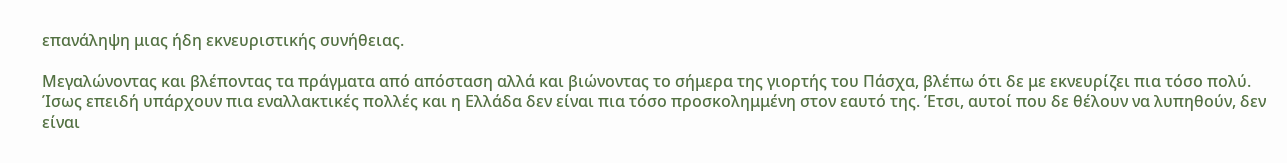επανάληψη μιας ήδη εκνευριστικής συνήθειας.

Μεγαλώνοντας και βλέποντας τα πράγματα από απόσταση αλλά και βιώνοντας το σήμερα της γιορτής του Πάσχα, βλέπω ότι δε με εκνευρίζει πια τόσο πολύ. Ίσως επειδή υπάρχουν πια εναλλακτικές πολλές και η Ελλάδα δεν είναι πια τόσο προσκολημμένη στον εαυτό της. Έτσι, αυτοί που δε θέλουν να λυπηθούν, δεν είναι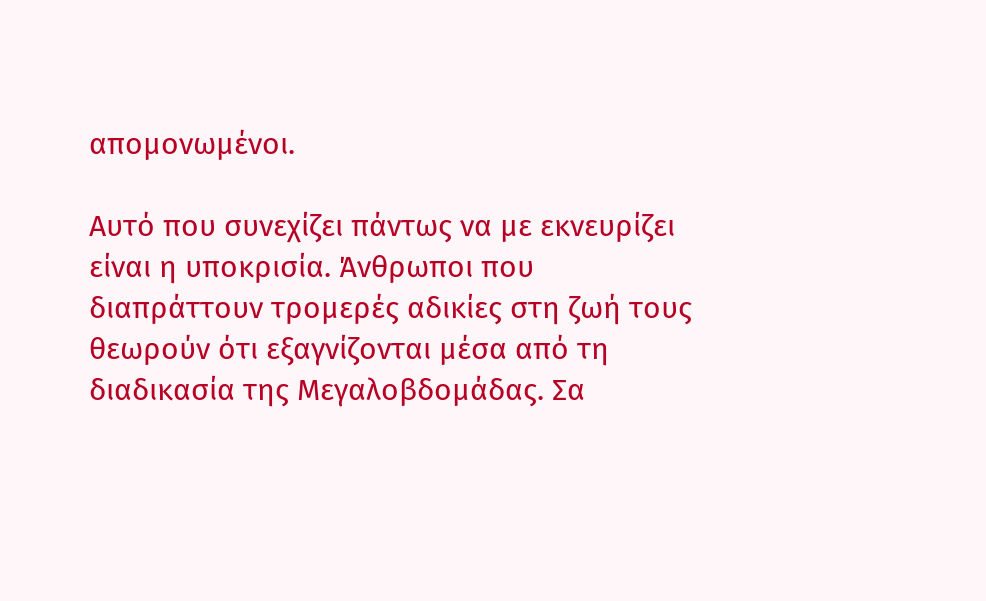απομονωμένοι.

Αυτό που συνεχίζει πάντως να με εκνευρίζει είναι η υποκρισία. Άνθρωποι που διαπράττουν τρομερές αδικίες στη ζωή τους θεωρούν ότι εξαγνίζονται μέσα από τη διαδικασία της Μεγαλοβδομάδας. Σα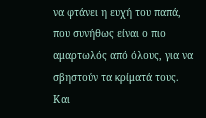να φτάνει η ευχή του παπά, που συνήθως είναι ο πιο αμαρτωλός από όλους, για να σβηστούν τα κρίματά τους. Και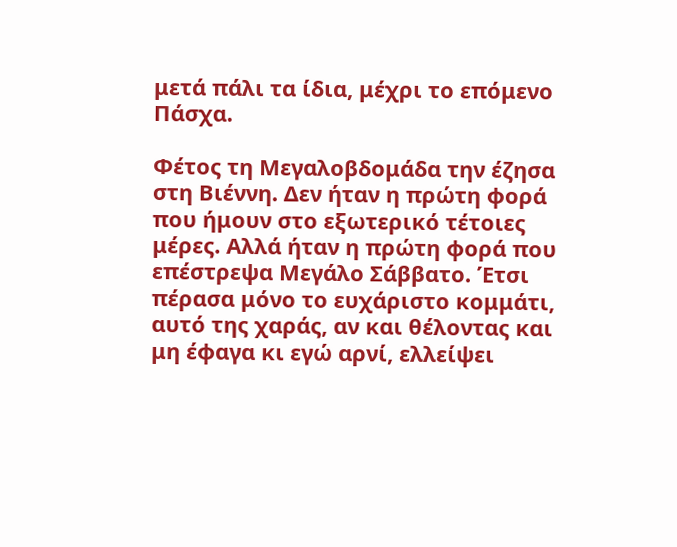μετά πάλι τα ίδια, μέχρι το επόμενο Πάσχα.

Φέτος τη Μεγαλοβδομάδα την έζησα στη Βιέννη. Δεν ήταν η πρώτη φορά που ήμουν στο εξωτερικό τέτοιες μέρες. Αλλά ήταν η πρώτη φορά που επέστρεψα Μεγάλο Σάββατο. Έτσι πέρασα μόνο το ευχάριστο κομμάτι, αυτό της χαράς, αν και θέλοντας και μη έφαγα κι εγώ αρνί, ελλείψει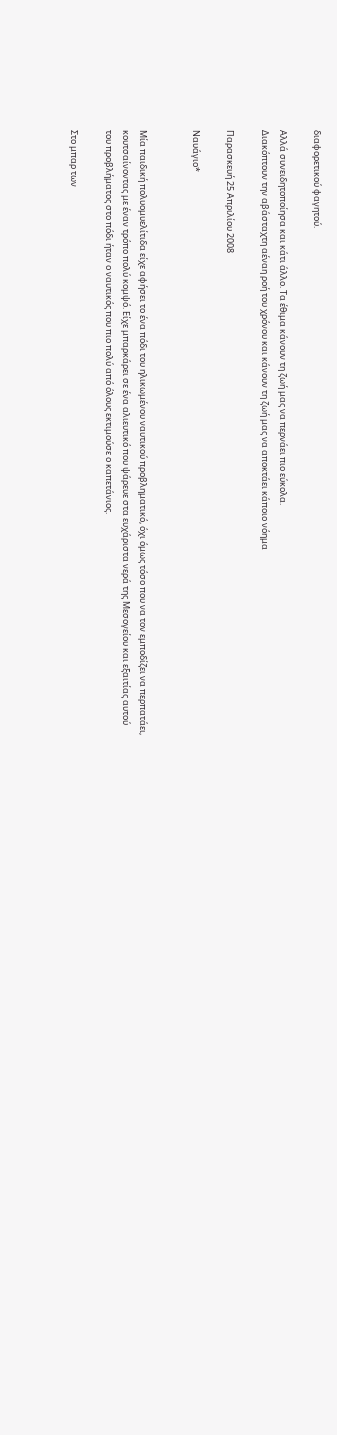διαφορετικού φαγητού.

Αλλά συνειδητοποίησα και κάτι άλλο. Τα έθιμα κάνουν τη ζωή μας να περνάει πιο εύκολα.
Διακόπτουν την αβάσταχτη αέναη ροή του χρόνου και κάνουν τη ζωή μας να αποκτάει κάποιο νόημα

Παρασκευή 25 Απριλίου 2008

Ναυάγιο*


Μία παιδική πολυομυελίτιδα είχε αφήσει το ένα πόδι του ηλικωμένου ναυτικού προβληματικό, όχι όμως τόσο που να τον εμποδίζει να περπατάει, κουτσαίνοντας με έναν τρόπο πολύ κομψό. Είχε μπαρκάρει σε ένα αλιευτικό που ψάρευε στα ευχάριστα νερά της Μεσογείου και εξαιτίας αυτού του προβλήματος στο πόδι ήταν ο ναυτικός που πιο πολύ από όλους εκτιμούσε ο καπετάνιος.

Στο μπαρ των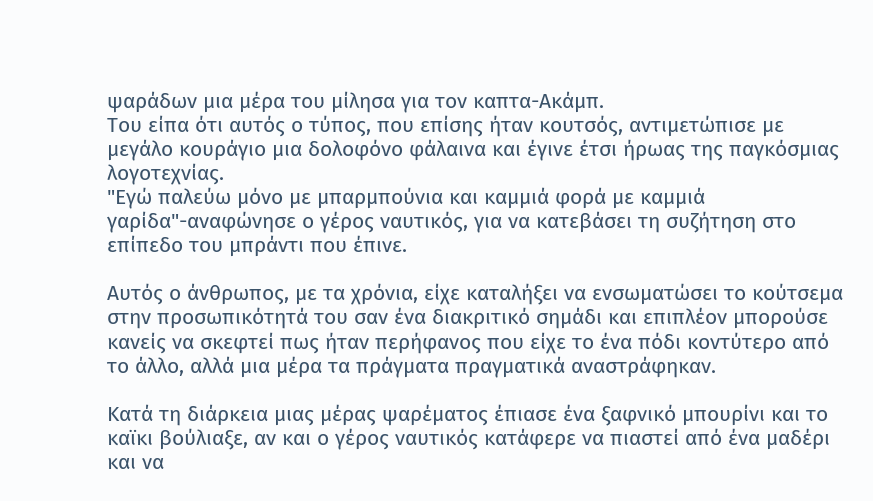ψαράδων μια μέρα του μίλησα για τον καπτα-Ακάμπ.
Του είπα ότι αυτός ο τύπος, που επίσης ήταν κουτσός, αντιμετώπισε με μεγάλο κουράγιο μια δολοφόνο φάλαινα και έγινε έτσι ήρωας της παγκόσμιας λογοτεχνίας.
"Εγώ παλεύω μόνο με μπαρμπούνια και καμμιά φορά με καμμιά γαρίδα"-αναφώνησε ο γέρος ναυτικός, για να κατεβάσει τη συζήτηση στο επίπεδο του μπράντι που έπινε.

Αυτός ο άνθρωπος, με τα χρόνια, είχε καταλήξει να ενσωματώσει το κούτσεμα στην προσωπικότητά του σαν ένα διακριτικό σημάδι και επιπλέον μπορούσε κανείς να σκεφτεί πως ήταν περήφανος που είχε το ένα πόδι κοντύτερο από το άλλο, αλλά μια μέρα τα πράγματα πραγματικά αναστράφηκαν.

Κατά τη διάρκεια μιας μέρας ψαρέματος έπιασε ένα ξαφνικό μπουρίνι και το καϊκι βούλιαξε, αν και ο γέρος ναυτικός κατάφερε να πιαστεί από ένα μαδέρι και να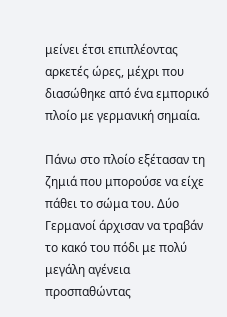μείνει έτσι επιπλέοντας αρκετές ώρες, μέχρι που διασώθηκε από ένα εμπορικό πλοίο με γερμανική σημαία.

Πάνω στο πλοίο εξέτασαν τη ζημιά που μπορούσε να είχε πάθει το σώμα του. Δύο Γερμανοί άρχισαν να τραβάν το κακό του πόδι με πολύ μεγάλη αγένεια προσπαθώντας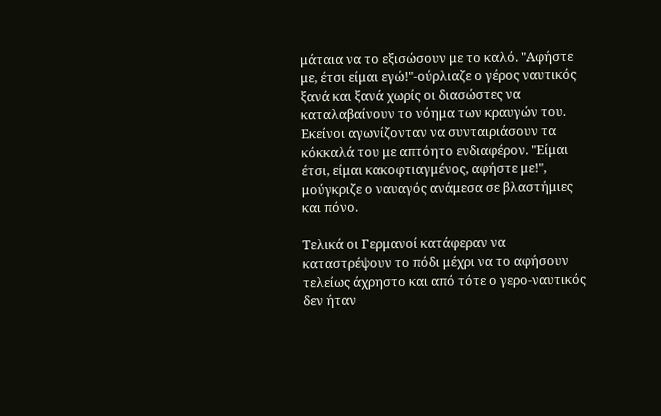μάταια να το εξισώσουν με το καλό. "Αφήστε με, έτσι είμαι εγώ!"-ούρλιαζε ο γέρος ναυτικός ξανά και ξανά χωρίς οι διασώστες να καταλαβαίνουν το νόημα των κραυγών του. Εκείνοι αγωνίζονταν να συνταιριάσουν τα κόκκαλά του με απτόητο ενδιαφέρον. "Είμαι έτσι, είμαι κακοφτιαγμένος, αφήστε με!", μούγκριζε ο ναυαγός ανάμεσα σε βλαστήμιες και πόνο.

Τελικά οι Γερμανοί κατάφεραν να καταστρέψουν το πόδι μέχρι να το αφήσουν τελείως άχρηστο και από τότε ο γερο-ναυτικός δεν ήταν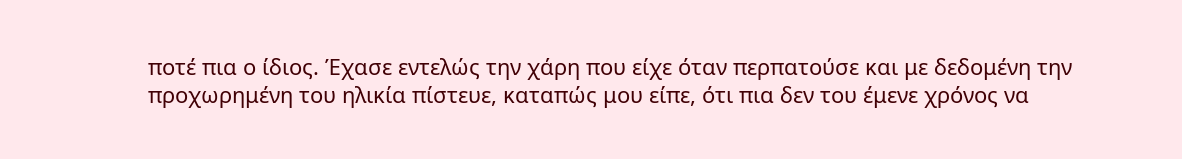ποτέ πια ο ίδιος. Έχασε εντελώς την χάρη που είχε όταν περπατούσε και με δεδομένη την προχωρημένη του ηλικία πίστευε, καταπώς μου είπε, ότι πια δεν του έμενε χρόνος να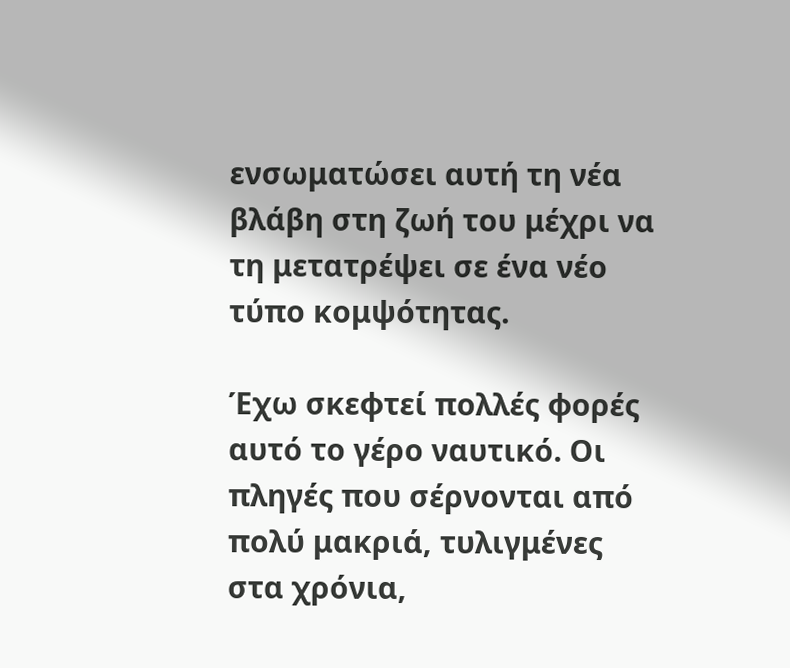ενσωματώσει αυτή τη νέα βλάβη στη ζωή του μέχρι να τη μετατρέψει σε ένα νέο τύπο κομψότητας.

Έχω σκεφτεί πολλές φορές αυτό το γέρο ναυτικό. Οι πληγές που σέρνονται από πολύ μακριά, τυλιγμένες στα χρόνια,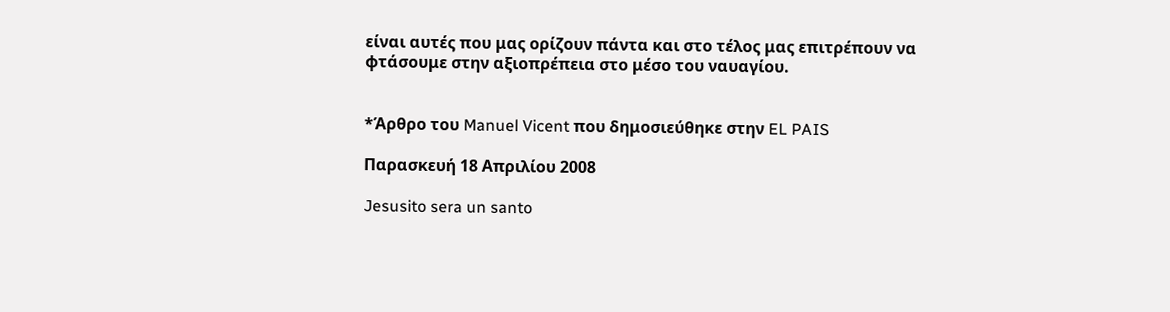είναι αυτές που μας ορίζουν πάντα και στο τέλος μας επιτρέπουν να φτάσουμε στην αξιοπρέπεια στο μέσο του ναυαγίου.


*Άρθρο του Manuel Vicent που δημοσιεύθηκε στην EL PAIS

Παρασκευή 18 Απριλίου 2008

Jesusito sera un santo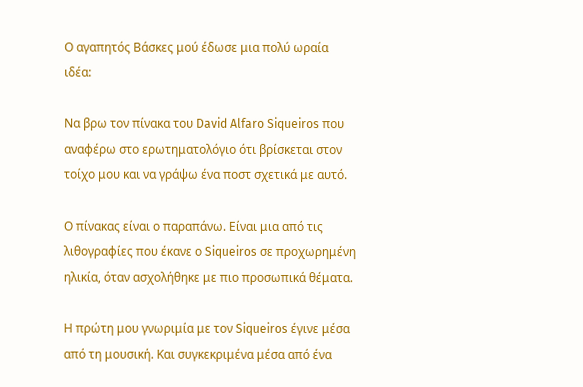Ο αγαπητός Βάσκες μού έδωσε μια πολύ ωραία ιδέα:

Να βρω τον πίνακα του David Alfaro Siqueiros που αναφέρω στο ερωτηματολόγιο ότι βρίσκεται στον τοίχο μου και να γράψω ένα ποστ σχετικά με αυτό.

Ο πίνακας είναι ο παραπάνω. Είναι μια από τις λιθογραφίες που έκανε ο Siqueiros σε προχωρημένη ηλικία, όταν ασχολήθηκε με πιο προσωπικά θέματα.

Η πρώτη μου γνωριμία με τον Siqueiros έγινε μέσα από τη μουσική. Και συγκεκριμένα μέσα από ένα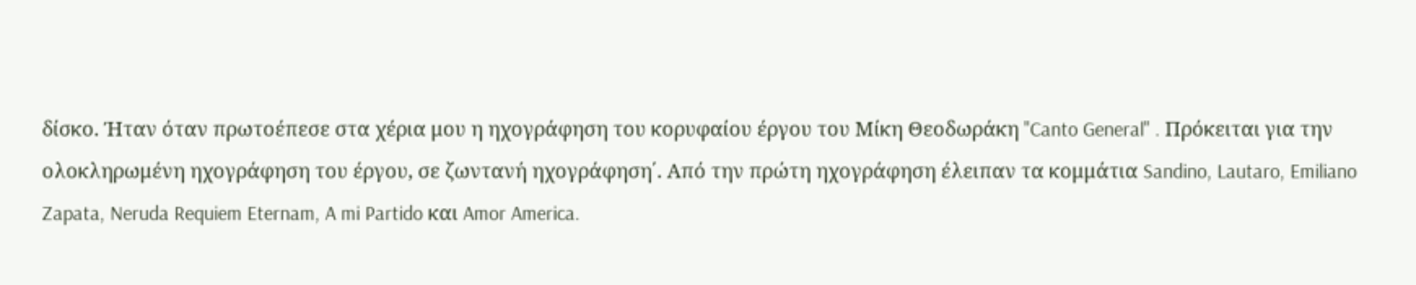δίσκο. Ήταν όταν πρωτοέπεσε στα χέρια μου η ηχογράφηση του κορυφαίου έργου του Μίκη Θεοδωράκη "Canto General" . Πρόκειται για την ολοκληρωμένη ηχογράφηση του έργου, σε ζωντανή ηχογράφηση΄. Από την πρώτη ηχογράφηση έλειπαν τα κομμάτια Sandino, Lautaro, Emiliano Zapata, Neruda Requiem Eternam, A mi Partido και Amor America.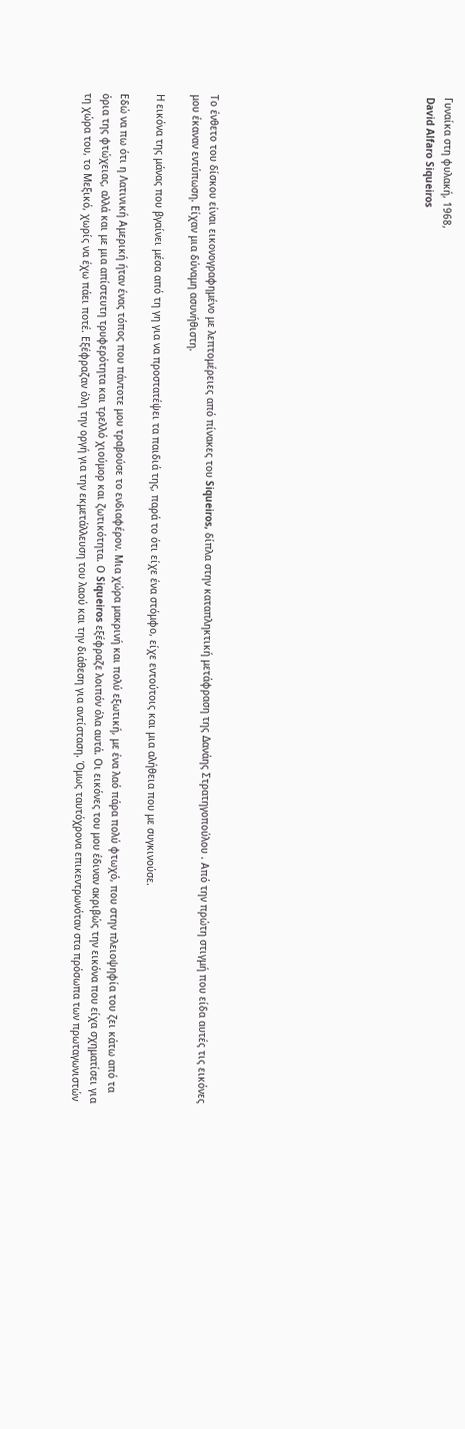Γυναίκα στη φυλακή, 1968,
David Alfaro Siqueiros











Το ένθετο του δίσκου είναι εικονογραφημένο με λεπτομέρειες από πίνακες του Siqueiros, δίπλα στην καταπληκτική μετάφραση της Δανάης Στρατηγοπούλου . Από την πρώτη στιγμή που είδα αυτές τις εικόνες μου έκαναν εντύπωση. Είχαν μια δύναμη ασυνήθιστη.

Η εικόνα της μάνας που βγαίνει μέσα από τη γη για να προστατέψει τα παιδιά της, παρά το ότι είχε ένα στόμφο, είχε εντούτοις και μια αλήθεια που με συγκινούσε.

Εδώ να πω ότι η Λατινική Αμερική ήταν ένας τόπος που πάντοτε μου τραβούσε το ενδιαφέρον. Μια χώρα μακρινή και πολύ εξωτική, με ένα λαό πάρα πολύ φτωχό, που στην πλειοψηφία του ζει κάτω από τα όρια της φτώχειας, αλλά και με μια απίστευτη τρυφερότητα και τρελλό χιούμορ και ζωτικότητα. Ο Siqueiros εξέφραζε λοιπόν όλα αυτά. Οι εικόνες του μου έδιναν ακριβώς την εικόνα που είχα σχηματίσει για τη χώρα του, το Μεξικό, χωρίς να έχω πάει ποτέ. Εξέφραζαν όλη την οργή για την εκμετάλλευση του λαού και την διάθεση για αντίσταση. Όμως ταυτόχρονα επικεντρωνόταν στα πρόσωπα των πρωταγωνιστών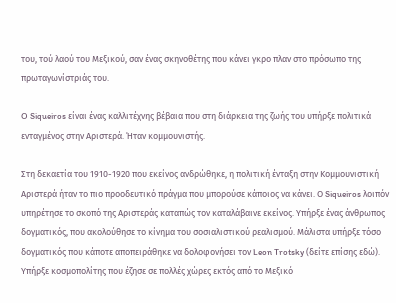του, τού λαού του Μεξικού, σαν ένας σκηνοθέτης που κάνει γκρο πλαν στο πρόσωπο της πρωταγωνίστριάς του.

O Siqueiros είναι ένας καλλιτέχνης βέβαια που στη διάρκεια της ζωής του υπήρξε πολιτικά ενταγμένος στην Αριστερά. Ήταν κομμουνιστής.

Στη δεκαετία του 1910-1920 που εκείνος ανδρώθηκε, η πολιτική ένταξη στην Κομμουνιστική Αριστερά ήταν το πιο προοδευτικό πράγμα που μπορούσε κάποιος να κάνει. Ο Siqueiros λοιπόν υπηρέτησε το σκοπό της Αριστεράς καταπώς τον καταλάβαινε εκείνος. Υπήρξε ένας άνθρωπος δογματικός, που ακολούθησε το κίνημα του σοσιαλιστικού ρεαλισμού. Μάλιστα υπήρξε τόσο δογματικός που κάποτε αποπειράθηκε να δολοφονήσει τον Leon Trotsky (δείτε επίσης εδώ). Υπήρξε κοσμοπολίτης που έζησε σε πολλές χώρες εκτός από το Μεξικό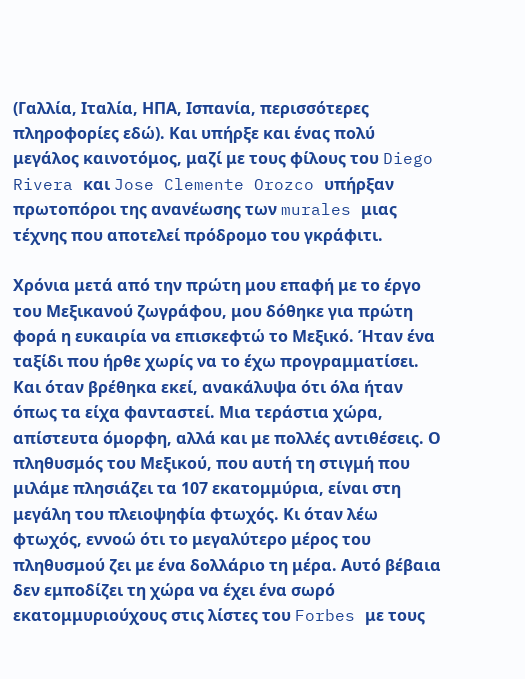(Γαλλία, Ιταλία, ΗΠΑ, Ισπανία, περισσότερες πληροφορίες εδώ). Και υπήρξε και ένας πολύ μεγάλος καινοτόμος, μαζί με τους φίλους του Diego Rivera και Jose Clemente Orozco υπήρξαν πρωτοπόροι της ανανέωσης των murales μιας τέχνης που αποτελεί πρόδρομο του γκράφιτι.

Χρόνια μετά από την πρώτη μου επαφή με το έργο του Μεξικανού ζωγράφου, μου δόθηκε για πρώτη φορά η ευκαιρία να επισκεφτώ το Μεξικό. Ήταν ένα ταξίδι που ήρθε χωρίς να το έχω προγραμματίσει.
Και όταν βρέθηκα εκεί, ανακάλυψα ότι όλα ήταν όπως τα είχα φανταστεί. Μια τεράστια χώρα, απίστευτα όμορφη, αλλά και με πολλές αντιθέσεις. Ο πληθυσμός του Μεξικού, που αυτή τη στιγμή που μιλάμε πλησιάζει τα 107 εκατομμύρια, είναι στη μεγάλη του πλειοψηφία φτωχός. Κι όταν λέω φτωχός, εννοώ ότι το μεγαλύτερο μέρος του πληθυσμού ζει με ένα δολλάριο τη μέρα. Αυτό βέβαια δεν εμποδίζει τη χώρα να έχει ένα σωρό εκατομμυριούχους στις λίστες του Forbes με τους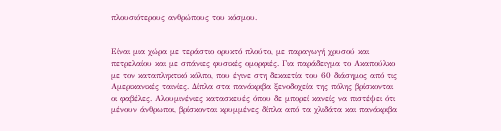πλουσιότερους ανθρώπους του κόσμου.


Είναι μια χώρα με τεράστιο ορυκτό πλούτο, με παραγωγή χρυσού και πετρελαίου και με σπάνιες φυσικές ομορφιές. Για παράδειγμα το Ακαπούλκο με τον καταπληκτικό κόλπο, που έγινε στη δεκαετία του 60 διάσημος από τις Αμερικανικές ταινίες. Δίπλα στα πανάκριβα ξενοδοχεία της πόλης βρίσκονται οι φαβέλες. Αλουμινένιες κατασκευές όπου δε μπορεί κανείς να πιστέψει ότι μένουν άνθρωποι, βρίσκονται κρυμμένες δίπλα από τα χλιδάτα και πανάκριβα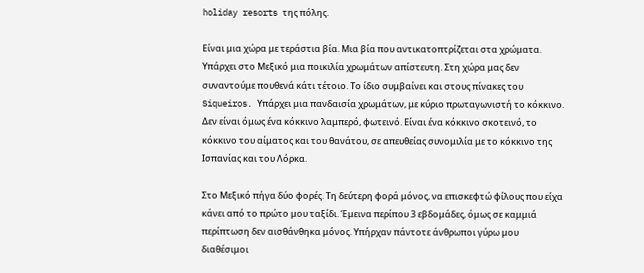holiday resorts της πόλης.

Είναι μια χώρα με τεράστια βία. Μια βία που αντικατοπτρίζεται στα χρώματα. Υπάρχει στο Μεξικό μια ποικιλία χρωμάτων απίστευτη. Στη χώρα μας δεν συναντούμε πουθενά κάτι τέτοιο. Το ίδιο συμβαίνει και στους πίνακες του Siqueiros. Υπάρχει μια πανδαισία χρωμάτων, με κύριο πρωταγωνιστή το κόκκινο. Δεν είναι όμως ένα κόκκινο λαμπερό, φωτεινό. Είναι ένα κόκκινο σκοτεινό, το κόκκινο του αίματος και του θανάτου, σε απευθείας συνομιλία με το κόκκινο της Ισπανίας και του Λόρκα.

Στο Μεξικό πήγα δύο φορές. Τη δεύτερη φορά μόνος, να επισκεφτώ φίλους που είχα κάνει από το πρώτο μου ταξίδι. Έμεινα περίπου 3 εβδομάδες, όμως σε καμμιά περίπτωση δεν αισθάνθηκα μόνος. Υπήρχαν πάντοτε άνθρωποι γύρω μου διαθέσιμοι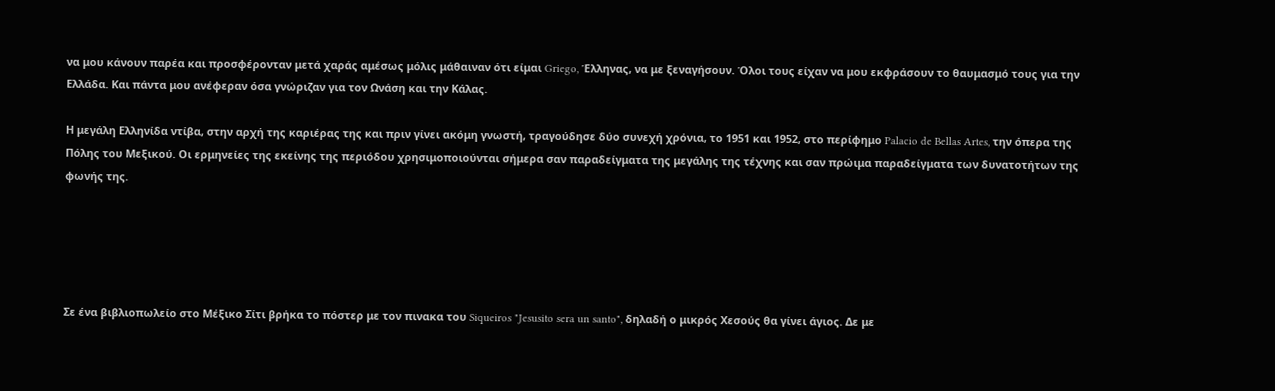να μου κάνουν παρέα και προσφέρονταν μετά χαράς αμέσως μόλις μάθαιναν ότι είμαι Griego, Έλληνας, να με ξεναγήσουν. Όλοι τους είχαν να μου εκφράσουν το θαυμασμό τους για την Ελλάδα. Και πάντα μου ανέφεραν όσα γνώριζαν για τον Ωνάση και την Κάλας.

Η μεγάλη Ελληνίδα ντίβα, στην αρχή της καριέρας της και πριν γίνει ακόμη γνωστή, τραγούδησε δύο συνεχή χρόνια, το 1951 και 1952, στο περίφημο Palacio de Bellas Artes, την όπερα της Πόλης του Μεξικού. Οι ερμηνείες της εκείνης της περιόδου χρησιμοποιούνται σήμερα σαν παραδείγματα της μεγάλης της τέχνης και σαν πρώιμα παραδείγματα των δυνατοτήτων της φωνής της.





Σε ένα βιβλιοπωλείο στο Μέξικο Σίτι βρήκα το πόστερ με τον πινακα του Siqueiros "Jesusito sera un santo", δηλαδή ο μικρός Χεσούς θα γίνει άγιος. Δε με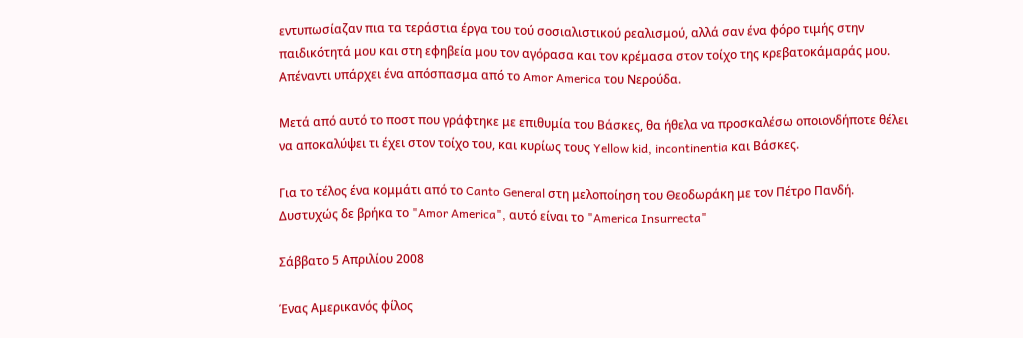εντυπωσίαζαν πια τα τεράστια έργα του τού σοσιαλιστικού ρεαλισμού, αλλά σαν ένα φόρο τιμής στην παιδικότητά μου και στη εφηβεία μου τον αγόρασα και τον κρέμασα στον τοίχο της κρεβατοκάμαράς μου. Απέναντι υπάρχει ένα απόσπασμα από το Amor America του Νερούδα.

Μετά από αυτό το ποστ που γράφτηκε με επιθυμία του Βάσκες, θα ήθελα να προσκαλέσω οποιονδήποτε θέλει να αποκαλύψει τι έχει στον τοίχο του, και κυρίως τους Yellow kid, incontinentia και Βάσκες.

Για το τέλος ένα κομμάτι από το Canto General στη μελοποίηση του Θεοδωράκη με τον Πέτρο Πανδή. Δυστυχώς δε βρήκα το "Amor America", αυτό είναι το "America Insurrecta"

Σάββατο 5 Απριλίου 2008

Ένας Αμερικανός φίλος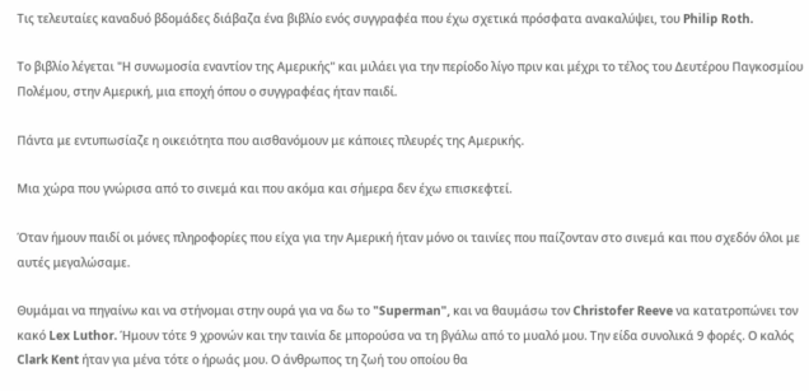Τις τελευταίες καναδυό βδομάδες διάβαζα ένα βιβλίο ενός συγγραφέα που έχω σχετικά πρόσφατα ανακαλύψει, του Philip Roth.

Το βιβλίο λέγεται "Η συνωμοσία εναντίον της Αμερικής" και μιλάει για την περίοδο λίγο πριν και μέχρι το τέλος του Δευτέρου Παγκοσμίου Πολέμου, στην Αμερική, μια εποχή όπου ο συγγραφέας ήταν παιδί.

Πάντα με εντυπωσίαζε η οικειότητα που αισθανόμουν με κάποιες πλευρές της Αμερικής.

Μια χώρα που γνώρισα από το σινεμά και που ακόμα και σήμερα δεν έχω επισκεφτεί.

Όταν ήμουν παιδί οι μόνες πληροφορίες που είχα για την Αμερική ήταν μόνο οι ταινίες που παίζονταν στο σινεμά και που σχεδόν όλοι με αυτές μεγαλώσαμε.

Θυμάμαι να πηγαίνω και να στήνομαι στην ουρά για να δω το "Superman", και να θαυμάσω τον Christofer Reeve να κατατροπώνει τον κακό Lex Luthor. Ήμουν τότε 9 χρονών και την ταινία δε μπορούσα να τη βγάλω από το μυαλό μου. Την είδα συνολικά 9 φορές. Ο καλός Clark Kent ήταν για μένα τότε ο ήρωάς μου. Ο άνθρωπος τη ζωή του οποίου θα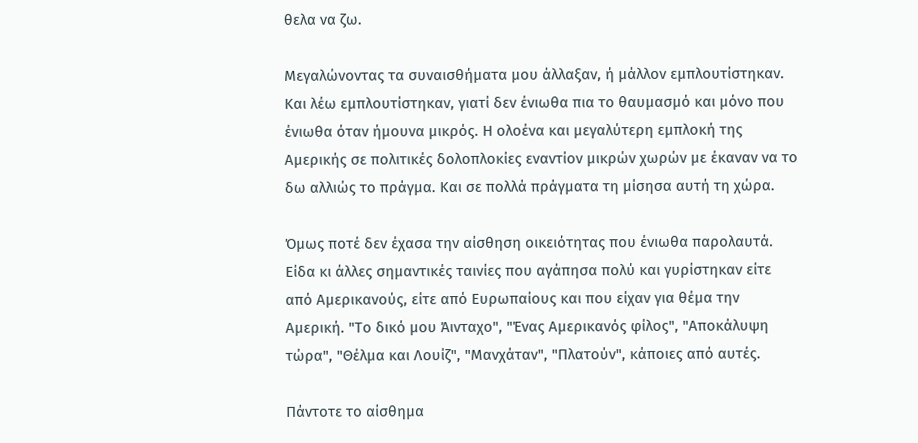θελα να ζω.

Μεγαλώνοντας τα συναισθήματα μου άλλαξαν, ή μάλλον εμπλουτίστηκαν. Και λέω εμπλουτίστηκαν, γιατί δεν ένιωθα πια το θαυμασμό και μόνο που ένιωθα όταν ήμουνα μικρός. Η ολοένα και μεγαλύτερη εμπλοκή της Αμερικής σε πολιτικές δολοπλοκίες εναντίον μικρών χωρών με έκαναν να το δω αλλιώς το πράγμα. Και σε πολλά πράγματα τη μίσησα αυτή τη χώρα.

Όμως ποτέ δεν έχασα την αίσθηση οικειότητας που ένιωθα παρολαυτά. Είδα κι άλλες σημαντικές ταινίες που αγάπησα πολύ και γυρίστηκαν είτε από Αμερικανούς, είτε από Ευρωπαίους και που είχαν για θέμα την Αμερική. "Το δικό μου Άινταχο", "Ένας Αμερικανός φίλος", "Αποκάλυψη τώρα", "Θέλμα και Λουίζ", "Μανχάταν", "Πλατούν", κάποιες από αυτές.

Πάντοτε το αίσθημα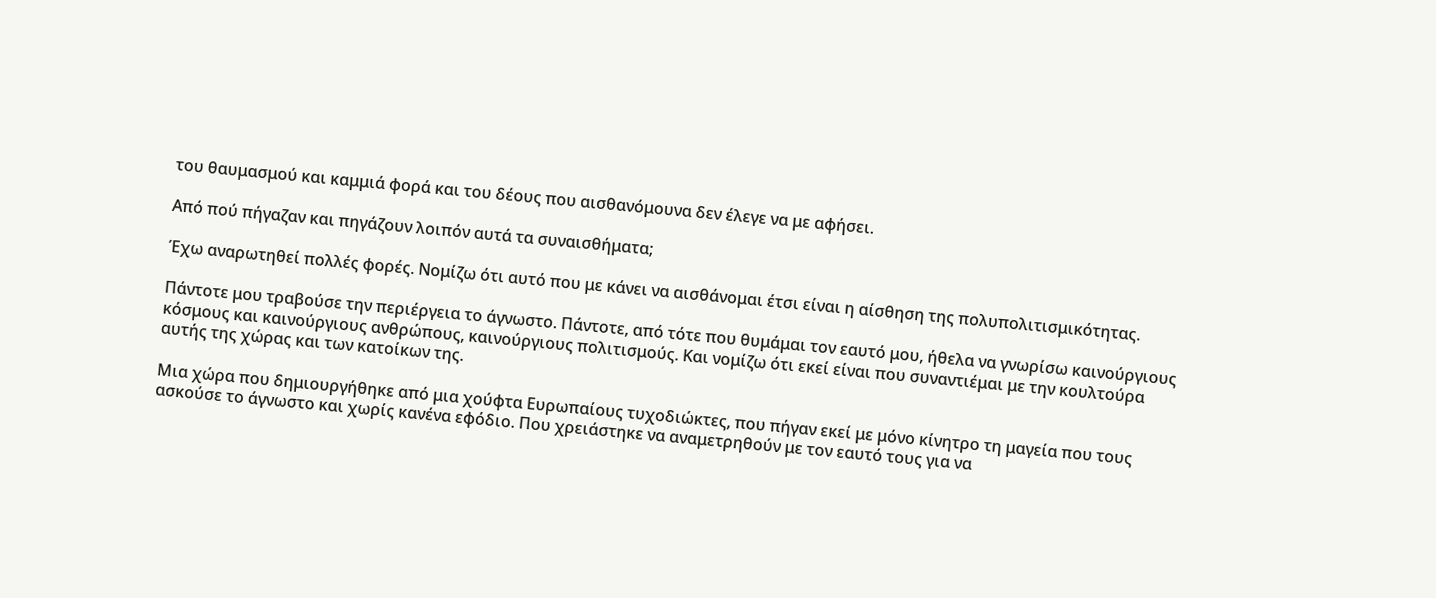του θαυμασμού και καμμιά φορά και του δέους που αισθανόμουνα δεν έλεγε να με αφήσει.

Από πού πήγαζαν και πηγάζουν λοιπόν αυτά τα συναισθήματα;

Έχω αναρωτηθεί πολλές φορές. Νομίζω ότι αυτό που με κάνει να αισθάνομαι έτσι είναι η αίσθηση της πολυπολιτισμικότητας.

Πάντοτε μου τραβούσε την περιέργεια το άγνωστο. Πάντοτε, από τότε που θυμάμαι τον εαυτό μου, ήθελα να γνωρίσω καινούργιους κόσμους και καινούργιους ανθρώπους, καινούργιους πολιτισμούς. Και νομίζω ότι εκεί είναι που συναντιέμαι με την κουλτούρα αυτής της χώρας και των κατοίκων της.

Μια χώρα που δημιουργήθηκε από μια χούφτα Ευρωπαίους τυχοδιώκτες, που πήγαν εκεί με μόνο κίνητρο τη μαγεία που τους ασκούσε το άγνωστο και χωρίς κανένα εφόδιο. Που χρειάστηκε να αναμετρηθούν με τον εαυτό τους για να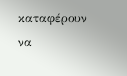καταφέρουν να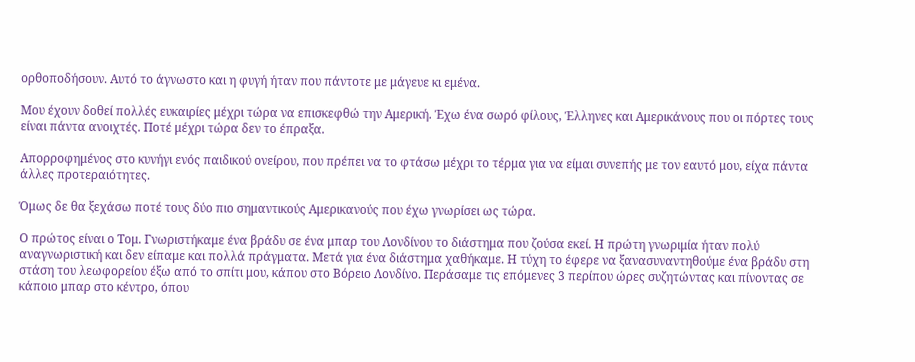ορθοποδήσουν. Αυτό το άγνωστο και η φυγή ήταν που πάντοτε με μάγευε κι εμένα.

Μου έχουν δοθεί πολλές ευκαιρίες μέχρι τώρα να επισκεφθώ την Αμερική. Έχω ένα σωρό φίλους, Έλληνες και Αμερικάνους που οι πόρτες τους είναι πάντα ανοιχτές. Ποτέ μέχρι τώρα δεν το έπραξα.

Απορροφημένος στο κυνήγι ενός παιδικού ονείρου, που πρέπει να το φτάσω μέχρι το τέρμα για να είμαι συνεπής με τον εαυτό μου, είχα πάντα άλλες προτεραιότητες.

Όμως δε θα ξεχάσω ποτέ τους δύο πιο σημαντικούς Αμερικανούς που έχω γνωρίσει ως τώρα.

Ο πρώτος είναι ο Τομ. Γνωριστήκαμε ένα βράδυ σε ένα μπαρ του Λονδίνου το διάστημα που ζούσα εκεί. Η πρώτη γνωριμία ήταν πολύ αναγνωριστική και δεν είπαμε και πολλά πράγματα. Μετά για ένα διάστημα χαθήκαμε. Η τύχη το έφερε να ξανασυναντηθούμε ένα βράδυ στη στάση του λεωφορείου έξω από το σπίτι μου, κάπου στο Βόρειο Λονδίνο. Περάσαμε τις επόμενες 3 περίπου ώρες συζητώντας και πίνοντας σε κάποιο μπαρ στο κέντρο, όπου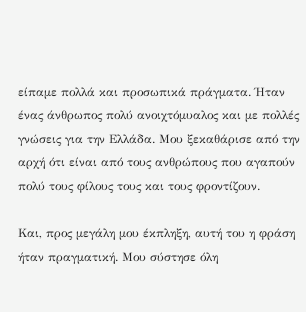είπαμε πολλά και προσωπικά πράγματα. Ήταν ένας άνθρωπος πολύ ανοιχτόμυαλος και με πολλές γνώσεις για την Ελλάδα. Μου ξεκαθάρισε από την αρχή ότι είναι από τους ανθρώπους που αγαπούν πολύ τους φίλους τους και τους φροντίζουν.

Και, προς μεγάλη μου έκπληξη, αυτή του η φράση ήταν πραγματική. Μου σύστησε όλη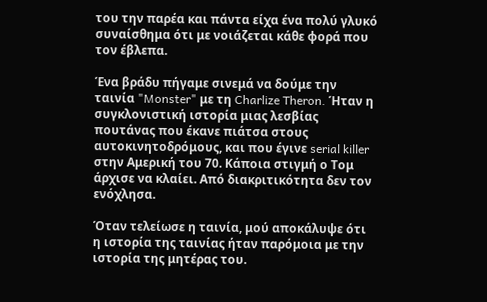του την παρέα και πάντα είχα ένα πολύ γλυκό συναίσθημα ότι με νοιάζεται κάθε φορά που τον έβλεπα.

Ένα βράδυ πήγαμε σινεμά να δούμε την ταινία "Monster" με τη Charlize Theron. Ήταν η συγκλονιστική ιστορία μιας λεσβίας πουτάνας που έκανε πιάτσα στους αυτοκινητοδρόμους, και που έγινε serial killer στην Αμερική του 70. Κάποια στιγμή ο Τομ άρχισε να κλαίει. Από διακριτικότητα δεν τον ενόχλησα.

Όταν τελείωσε η ταινία, μού αποκάλυψε ότι η ιστορία της ταινίας ήταν παρόμοια με την ιστορία της μητέρας του.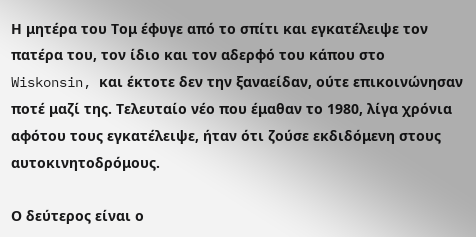Η μητέρα του Τομ έφυγε από το σπίτι και εγκατέλειψε τον πατέρα του, τον ίδιο και τον αδερφό του κάπου στο Wiskonsin, και έκτοτε δεν την ξαναείδαν, ούτε επικοινώνησαν ποτέ μαζί της. Τελευταίο νέο που έμαθαν το 1980, λίγα χρόνια αφότου τους εγκατέλειψε, ήταν ότι ζούσε εκδιδόμενη στους αυτοκινητοδρόμους.

Ο δεύτερος είναι ο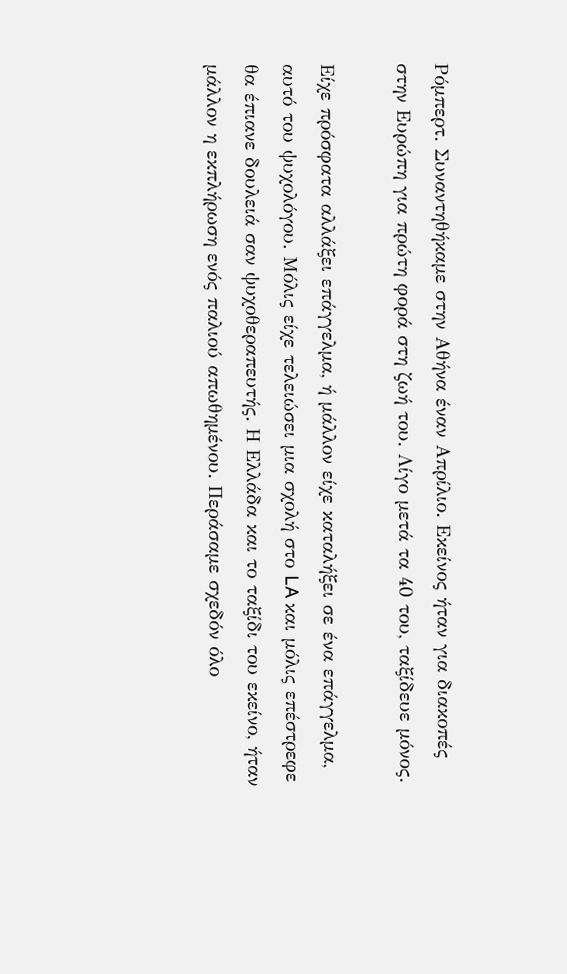Ρόμπερτ. Συναντηθήκαμε στην Αθήνα έναν Απρίλιο. Εκείνος ήταν για διακοπές στην Ευρώπη για πρώτη φορά στη ζωή του. Λίγο μετά τα 40 του, ταξίδευε μόνος.

Είχε πρόσφατα αλλάξει επάγγελμα, ή μάλλον είχε καταλήξει σε ένα επάγγελμα, αυτό του ψυχολόγου. Μόλις είχε τελειώσει μια σχολή στο LA και μόλις επέστρεφε θα έπιανε δουλειά σαν ψυχοθεραπευτής. Η Ελλάδα και το ταξίδι του εκείνο, ήταν μάλλον η εκπλήρωση ενός παλιού απωθημένου. Περάσαμε σχεδόν όλο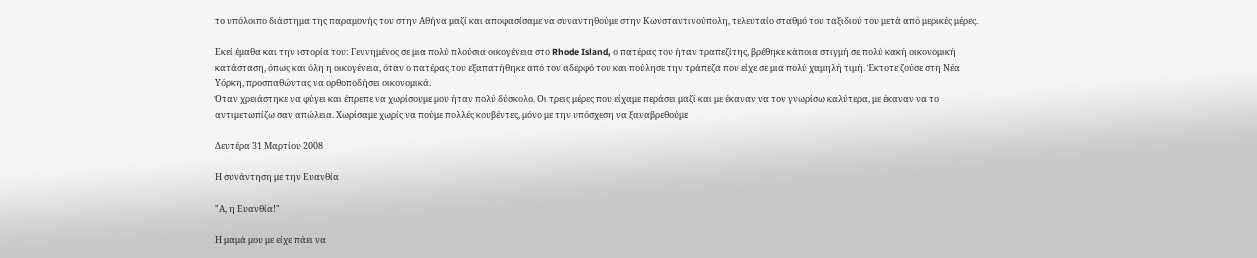το υπόλοιπο διάστημα της παραμονής του στην Αθήνα μαζί και αποφασίσαμε να συναντηθούμε στην Κωνσταντινούπολη, τελευταίο σταθμό του ταξιδιού του μετά από μερικές μέρες.

Εκεί έμαθα και την ιστορία του: Γεννημένος σε μια πολύ πλούσια οικογένεια στο Rhode Island, ο πατέρας του ήταν τραπεζίτης, βρέθηκε κάποια στιγμή σε πολύ κακή οικονομική κατάσταση, όπως και όλη η οικογένεια, όταν ο πατέρας του εξαπατήθηκε από τον αδερφό του και πούλησε την τράπεζα που είχε σε μια πολύ χαμηλή τιμή. Έκτοτε ζούσε στη Νέα Υόρκη, προσπαθώντας να ορθοποδήσει οικονομικά.
Όταν χρειάστηκε να φύγει και έπρεπε να χωρίσουμε μου ήταν πολύ δύσκολο. Οι τρεις μέρες που είχαμε περάσει μαζί και με έκαναν να τον γνωρίσω καλύτερα, με έκαναν να το αντιμετωπίζω σαν απώλεια. Χωρίσαμε χωρίς να πούμε πολλές κουβέντες, μόνο με την υπόσχεση να ξαναβρεθούμε

Δευτέρα 31 Μαρτίου 2008

Η συνάντηση με την Ευανθία

"Α, η Ευανθία!"

Η μαμά μου με είχε πάει να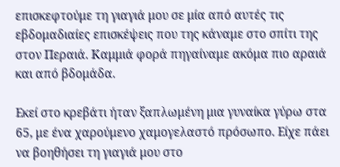επισκεφτούμε τη γιαγιά μου σε μία από αυτές τις εβδομαδιαίες επισκέψεις που της κάναμε στο σπίτι της στον Περαιά. Καμμιά φορά πηγαίναμε ακόμα πιο αραιά και από βδομάδα.

Εκεί στο κρεβάτι ήταν ξαπλωμένη μια γυναίκα γύρω στα 65, με ένα χαρούμενο χαμογελαστό πρόσωπο. Είχε πάει να βοηθήσει τη γιαγιά μου στο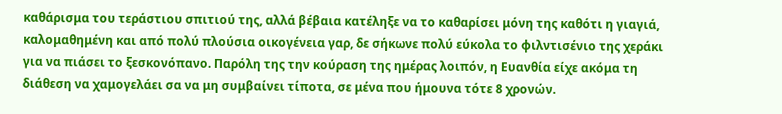καθάρισμα του τεράστιου σπιτιού της, αλλά βέβαια κατέληξε να το καθαρίσει μόνη της καθότι η γιαγιά, καλομαθημένη και από πολύ πλούσια οικογένεια γαρ, δε σήκωνε πολύ εύκολα το φιλντισένιο της χεράκι για να πιάσει το ξεσκονόπανο. Παρόλη της την κούραση της ημέρας λοιπόν, η Ευανθία είχε ακόμα τη διάθεση να χαμογελάει σα να μη συμβαίνει τίποτα, σε μένα που ήμουνα τότε 8 χρονών.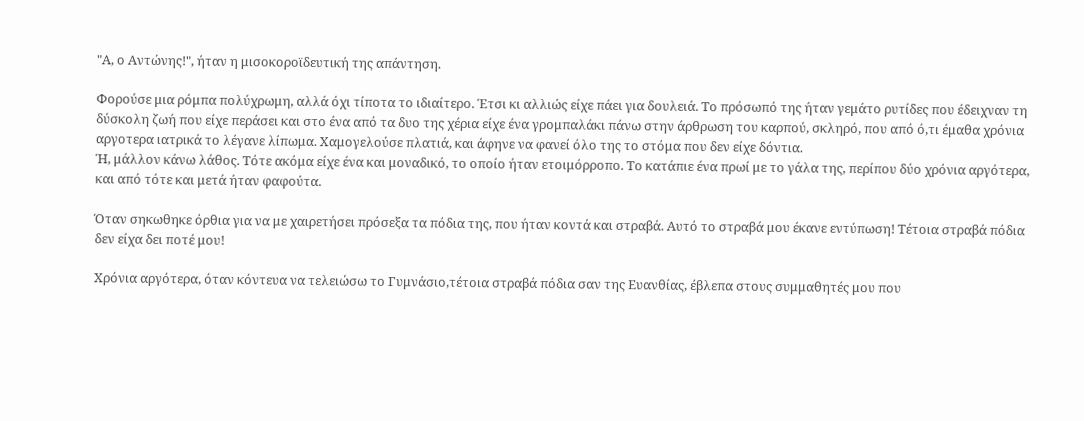"Α, ο Αντώνης!", ήταν η μισοκοροϊδευτική της απάντηση.

Φορούσε μια ρόμπα πολύχρωμη, αλλά όχι τίποτα το ιδιαίτερο. Έτσι κι αλλιώς είχε πάει για δουλειά. Το πρόσωπό της ήταν γεμάτο ρυτίδες που έδειχναν τη δύσκολη ζωή που είχε περάσει και στο ένα από τα δυο της χέρια είχε ένα γρομπαλάκι πάνω στην άρθρωση του καρπού, σκληρό, που από ό,τι έμαθα χρόνια αργοτερα ιατρικά το λέγανε λίπωμα. Χαμογελούσε πλατιά, και άφηνε να φανεί όλο της το στόμα που δεν είχε δόντια.
Ή, μάλλον κάνω λάθος. Τότε ακόμα είχε ένα και μοναδικό, το οποίο ήταν ετοιμόρροπο. Το κατάπιε ένα πρωί με το γάλα της, περίπου δύο χρόνια αργότερα, και από τότε και μετά ήταν φαφούτα.

Όταν σηκωθηκε όρθια για να με χαιρετήσει πρόσεξα τα πόδια της, που ήταν κοντά και στραβά. Αυτό το στραβά μου έκανε εντύπωση! Τέτοια στραβά πόδια δεν είχα δει ποτέ μου!

Χρόνια αργότερα, όταν κόντευα να τελειώσω το Γυμνάσιο,τέτοια στραβά πόδια σαν της Ευανθίας, έβλεπα στους συμμαθητές μου που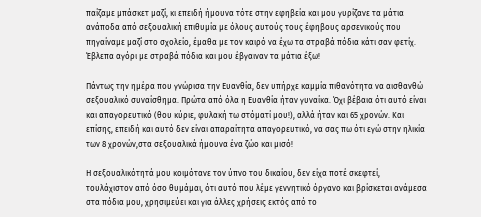παίζαμε μπάσκετ μαζί, κι επειδή ήμουνα τότε στην εφηβεία και μου γυρίζανε τα μάτια ανάποδα από σεξουαλική επιθυμία με όλους αυτούς τους έφηβους αρσενικούς που πηγαίναμε μαζί στο σχολείο, έμαθα με τον καιρό να έχω τα στραβά πόδια κάτι σαν φετίχ. Έβλεπα αγόρι με στραβά πόδια και μου έβγαιναν τα μάτια έξω!

Πάντως την ημέρα που γνώρισα την Ευανθία, δεν υπήρχε καμμία πιθανότητα να αισθανθώ σεξουαλικό συναίσθημα. Πρώτα από όλα η Ευανθία ήταν γυναίκα. Όχι βέβαια ότι αυτό είναι και απαγορευτικό (θου κύριε, φυλακή τω στόματί μου!), αλλά ήταν και 65 χρονών. Και επίσης, επειδή και αυτό δεν είναι απαραίτητα απαγορευτικό, να σας πω ότι εγώ στην ηλικία των 8 χρονών,στα σεξουαλικά ήμουνα ένα ζώο και μισό!

Η σεξουαλικότητά μου κοιμότανε τον ύπνο του δικαίου, δεν είχα ποτέ σκεφτεί, τουλάχιστον από όσο θυμάμαι, ότι αυτό που λέμε γεννητικό όργανο και βρίσκεται ανάμεσα στα πόδια μου, χρησιμεύει και για άλλες χρήσεις εκτός από το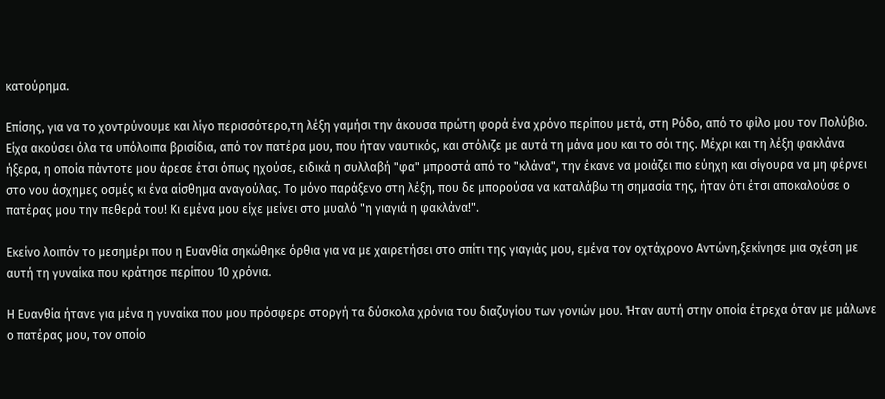κατούρημα.

Επίσης, για να το χοντρύνουμε και λίγο περισσότερο,τη λέξη γαμήσι την άκουσα πρώτη φορά ένα χρόνο περίπου μετά, στη Ρόδο, από το φίλο μου τον Πολύβιο. Είχα ακούσει όλα τα υπόλοιπα βρισίδια, από τον πατέρα μου, που ήταν ναυτικός, και στόλιζε με αυτά τη μάνα μου και το σόι της. Μέχρι και τη λέξη φακλάνα ήξερα, η οποία πάντοτε μου άρεσε έτσι όπως ηχούσε, ειδικά η συλλαβή "φα" μπροστά από το "κλάνα", την έκανε να μοιάζει πιο εύηχη και σίγουρα να μη φέρνει στο νου άσχημες οσμές κι ένα αίσθημα αναγούλας. Το μόνο παράξενο στη λέξη, που δε μπορούσα να καταλάβω τη σημασία της, ήταν ότι έτσι αποκαλούσε ο πατέρας μου την πεθερά του! Κι εμένα μου είχε μείνει στο μυαλό "η γιαγιά η φακλάνα!".

Εκείνο λοιπόν το μεσημέρι που η Ευανθία σηκώθηκε όρθια για να με χαιρετήσει στο σπίτι της γιαγιάς μου, εμένα τον οχτάχρονο Αντώνη,ξεκίνησε μια σχέση με αυτή τη γυναίκα που κράτησε περίπου 10 χρόνια.

Η Ευανθία ήτανε για μένα η γυναίκα που μου πρόσφερε στοργή τα δύσκολα χρόνια του διαζυγίου των γονιών μου. Ήταν αυτή στην οποία έτρεχα όταν με μάλωνε ο πατέρας μου, τον οποίο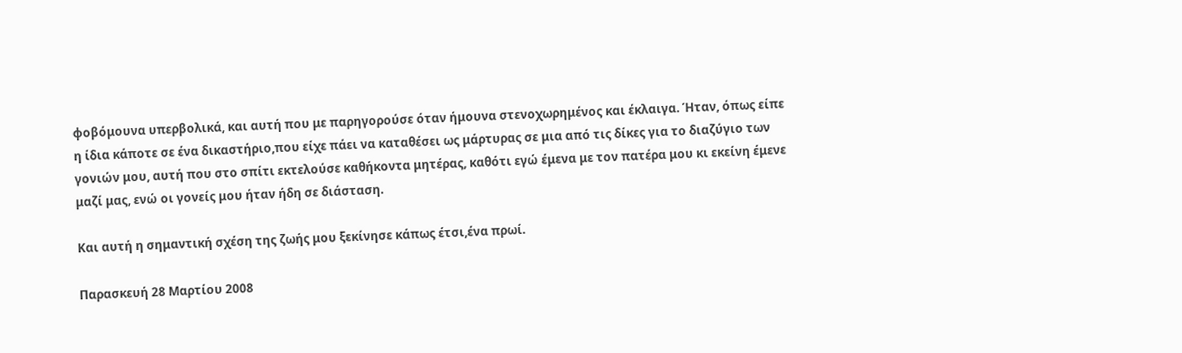φοβόμουνα υπερβολικά, και αυτή που με παρηγορούσε όταν ήμουνα στενοχωρημένος και έκλαιγα. Ήταν, όπως είπε η ίδια κάποτε σε ένα δικαστήριο,που είχε πάει να καταθέσει ως μάρτυρας σε μια από τις δίκες για το διαζύγιο των γονιών μου, αυτή που στο σπίτι εκτελούσε καθήκοντα μητέρας, καθότι εγώ έμενα με τον πατέρα μου κι εκείνη έμενε μαζί μας, ενώ οι γονείς μου ήταν ήδη σε διάσταση.

Και αυτή η σημαντική σχέση της ζωής μου ξεκίνησε κάπως έτσι,ένα πρωί.

Παρασκευή 28 Μαρτίου 2008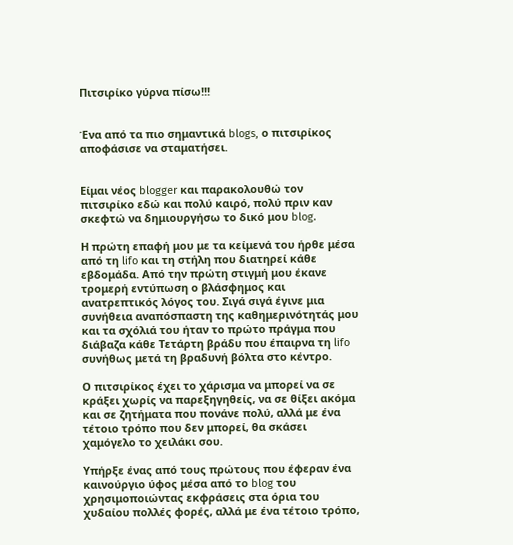Πιτσιρίκο γύρνα πίσω!!!


Ένα από τα πιο σημαντικά blogs, ο πιτσιρίκος αποφάσισε να σταματήσει.


Είμαι νέος blogger και παρακολουθώ τον πιτσιρίκο εδώ και πολύ καιρό, πολύ πριν καν σκεφτώ να δημιουργήσω το δικό μου blog.

Η πρώτη επαφή μου με τα κείμενά του ήρθε μέσα από τη lifo και τη στήλη που διατηρεί κάθε εβδομάδα. Από την πρώτη στιγμή μου έκανε τρομερή εντύπωση ο βλάσφημος και ανατρεπτικός λόγος του. Σιγά σιγά έγινε μια συνήθεια αναπόσπαστη της καθημερινότητάς μου και τα σχόλιά του ήταν το πρώτο πράγμα που διάβαζα κάθε Τετάρτη βράδυ που έπαιρνα τη lifo συνήθως μετά τη βραδυνή βόλτα στο κέντρο.

Ο πιτσιρίκος έχει το χάρισμα να μπορεί να σε κράξει χωρίς να παρεξηγηθείς, να σε θίξει ακόμα και σε ζητήματα που πονάνε πολύ, αλλά με ένα τέτοιο τρόπο που δεν μπορεί, θα σκάσει χαμόγελο το χειλάκι σου.

Υπήρξε ένας από τους πρώτους που έφεραν ένα καινούργιο ύφος μέσα από το blog του χρησιμοποιώντας εκφράσεις στα όρια του χυδαίου πολλές φορές, αλλά με ένα τέτοιο τρόπο,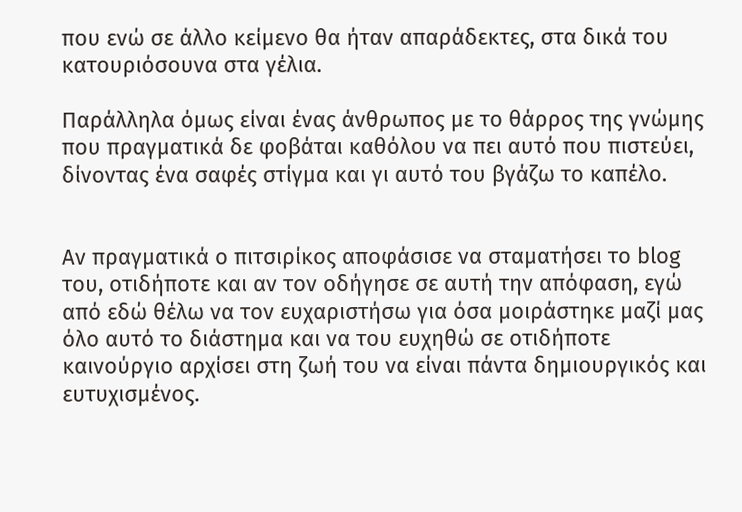που ενώ σε άλλο κείμενο θα ήταν απαράδεκτες, στα δικά του κατουριόσουνα στα γέλια.

Παράλληλα όμως είναι ένας άνθρωπος με το θάρρος της γνώμης που πραγματικά δε φοβάται καθόλου να πει αυτό που πιστεύει, δίνοντας ένα σαφές στίγμα και γι αυτό του βγάζω το καπέλο.


Αν πραγματικά ο πιτσιρίκος αποφάσισε να σταματήσει το blog του, οτιδήποτε και αν τον οδήγησε σε αυτή την απόφαση, εγώ από εδώ θέλω να τον ευχαριστήσω για όσα μοιράστηκε μαζί μας όλο αυτό το διάστημα και να του ευχηθώ σε οτιδήποτε καινούργιο αρχίσει στη ζωή του να είναι πάντα δημιουργικός και ευτυχισμένος.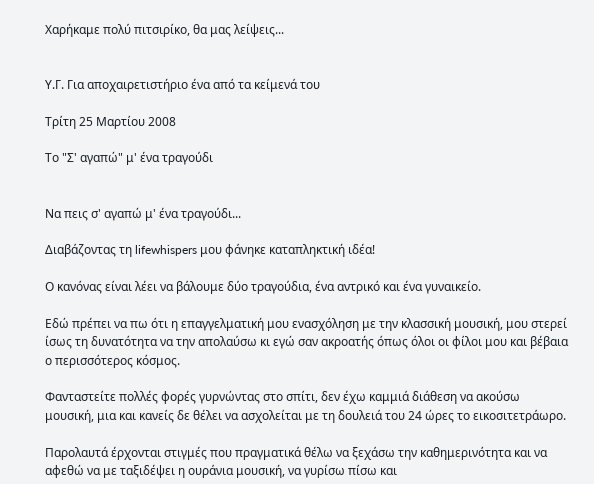Χαρήκαμε πολύ πιτσιρίκο, θα μας λείψεις...


Υ.Γ. Για αποχαιρετιστήριο ένα από τα κείμενά του

Τρίτη 25 Μαρτίου 2008

Το "Σ' αγαπώ" μ' ένα τραγούδι


Να πεις σ' αγαπώ μ' ένα τραγούδι...

Διαβάζοντας τη lifewhispers μου φάνηκε καταπληκτική ιδέα!

Ο κανόνας είναι λέει να βάλουμε δύο τραγούδια, ένα αντρικό και ένα γυναικείο.

Εδώ πρέπει να πω ότι η επαγγελματική μου ενασχόληση με την κλασσική μουσική, μου στερεί ίσως τη δυνατότητα να την απολαύσω κι εγώ σαν ακροατής όπως όλοι οι φίλοι μου και βέβαια ο περισσότερος κόσμος.

Φανταστείτε πολλές φορές γυρνώντας στο σπίτι, δεν έχω καμμιά διάθεση να ακούσω μουσική, μια και κανείς δε θέλει να ασχολείται με τη δουλειά του 24 ώρες το εικοσιτετράωρο.

Παρολαυτά έρχονται στιγμές που πραγματικά θέλω να ξεχάσω την καθημερινότητα και να αφεθώ να με ταξιδέψει η ουράνια μουσική, να γυρίσω πίσω και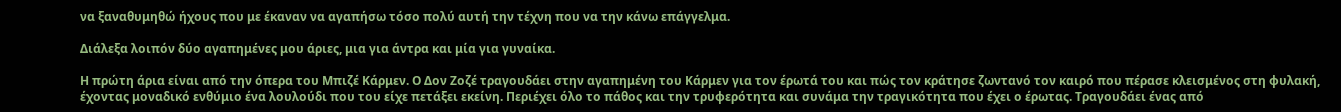να ξαναθυμηθώ ήχους που με έκαναν να αγαπήσω τόσο πολύ αυτή την τέχνη που να την κάνω επάγγελμα.

Διάλεξα λοιπόν δύο αγαπημένες μου άριες, μια για άντρα και μία για γυναίκα.

Η πρώτη άρια είναι από την όπερα του Μπιζέ Κάρμεν. Ο Δον Ζοζέ τραγουδάει στην αγαπημένη του Κάρμεν για τον έρωτά του και πώς τον κράτησε ζωντανό τον καιρό που πέρασε κλεισμένος στη φυλακή, έχοντας μοναδικό ενθύμιο ένα λουλούδι που του είχε πετάξει εκείνη. Περιέχει όλο το πάθος και την τρυφερότητα και συνάμα την τραγικότητα που έχει ο έρωτας. Τραγουδάει ένας από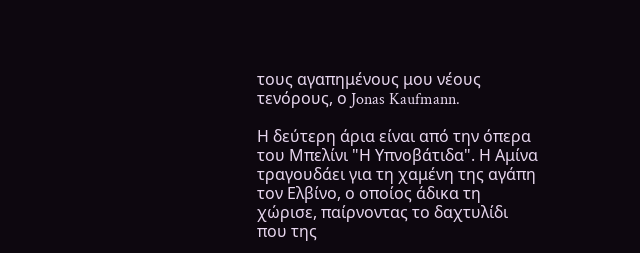τους αγαπημένους μου νέους τενόρους, ο Jonas Kaufmann.

Η δεύτερη άρια είναι από την όπερα του Μπελίνι "Η Υπνοβάτιδα". Η Αμίνα τραγουδάει για τη χαμένη της αγάπη τον Ελβίνο, ο οποίος άδικα τη χώρισε, παίρνοντας το δαχτυλίδι που της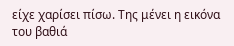είχε χαρίσει πίσω. Της μένει η εικόνα του βαθιά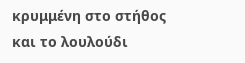κρυμμένη στο στήθος και το λουλούδι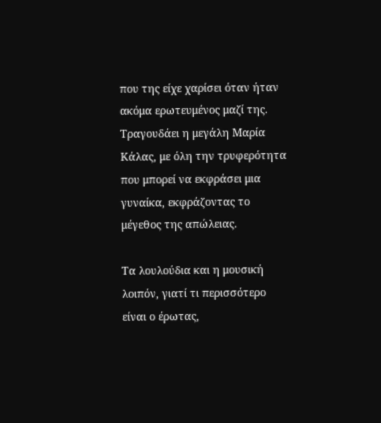που της είχε χαρίσει όταν ήταν ακόμα ερωτευμένος μαζί της. Τραγουδάει η μεγάλη Μαρία Κάλας, με όλη την τρυφερότητα που μπορεί να εκφράσει μια γυναίκα, εκφράζοντας το μέγεθος της απώλειας.

Τα λουλούδια και η μουσική λοιπόν, γιατί τι περισσότερο είναι ο έρωτας,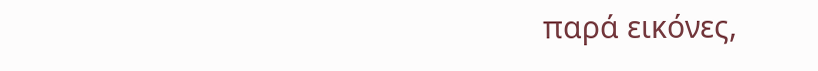παρά εικόνες,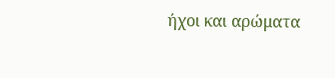ήχοι και αρώματα